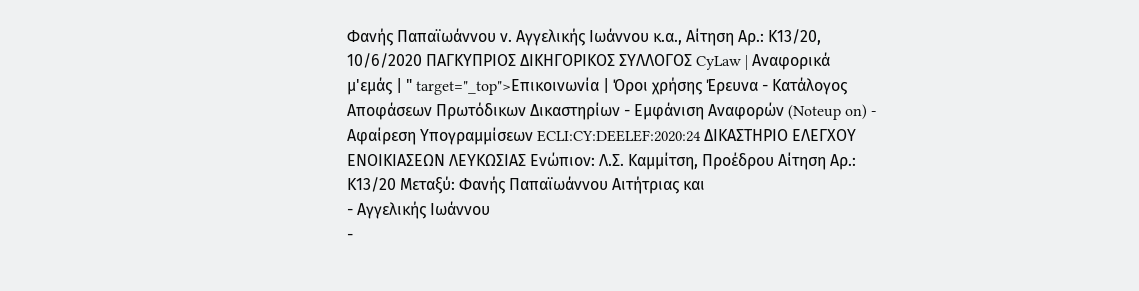Φανής Παπαϊωάννου ν. Αγγελικής Ιωάννου κ.α., Αίτηση Αρ.: Κ13/20, 10/6/2020 ΠΑΓΚΥΠΡΙΟΣ ΔΙΚΗΓΟΡΙΚΟΣ ΣΥΛΛΟΓΟΣ CyLaw | Αναφορικά μ'εμάς | " target="_top">Επικοινωνία | Όροι χρήσης Έρευνα - Κατάλογος Αποφάσεων Πρωτόδικων Δικαστηρίων - Εμφάνιση Αναφορών (Noteup on) - Αφαίρεση Υπογραμμίσεων ECLI:CY:DEELEF:2020:24 ΔΙΚΑΣΤΗΡΙΟ ΕΛΕΓΧΟΥ ΕΝΟΙΚΙΑΣΕΩΝ ΛΕΥΚΩΣΙΑΣ Ενώπιον: Λ.Σ. Καμμίτση, Προέδρου Αίτηση Αρ.: Κ13/20 Μεταξύ: Φανής Παπαϊωάννου Αιτήτριας και
- Αγγελικής Ιωάννου
-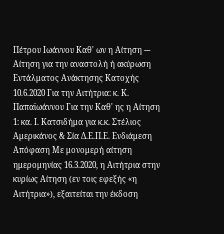Πέτρου Ιωάννου Καθ' ων η Αίτηση --- Αίτηση για την αναστολή ή ακύρωση Εντάλματος Ανάκτησης Κατοχής 10.6.2020 Για την Αιτήτρια: κ. Κ. Παπαϊωάννου Για την Καθ' ης η Αίτηση 1: κα. Ι. Κατσιδήμα για κ.κ. Στέλιος Αμερικάνος & Σία Δ.Ε.Π.Ε. Ενδιάμεση Απόφαση Με μονομερή αίτηση ημερομηνίας 16.3.2020, η Αιτήτρια στην κυρίως Αίτηση (εν τοις εφεξής «η Αιτήτρια»), εξαιτείται την έκδοση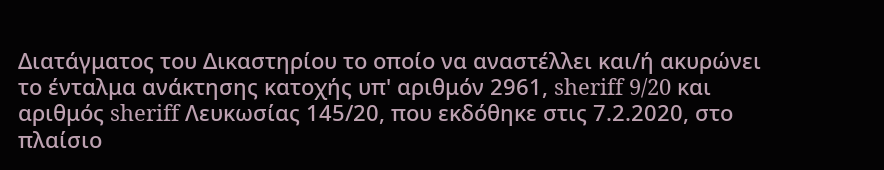Διατάγματος του Δικαστηρίου το οποίο να αναστέλλει και/ή ακυρώνει το ένταλμα ανάκτησης κατοχής υπ' αριθμόν 2961, sheriff 9/20 και αριθμός sheriff Λευκωσίας 145/20, που εκδόθηκε στις 7.2.2020, στο πλαίσιο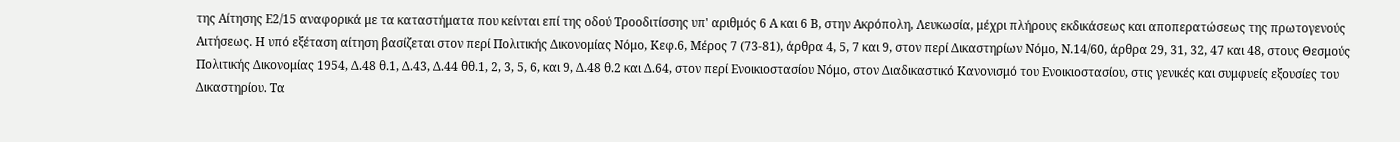της Αίτησης Ε2/15 αναφορικά με τα καταστήματα που κείνται επί της οδού Τροοδιτίσσης υπ' αριθμός 6 Α και 6 Β, στην Ακρόπολη, Λευκωσία, μέχρι πλήρους εκδικάσεως και αποπερατώσεως της πρωτογενούς Αιτήσεως. Η υπό εξέταση αίτηση βασίζεται στον περί Πολιτικής Δικονομίας Νόμο, Κεφ.6, Μέρος 7 (73-81), άρθρα 4, 5, 7 και 9, στον περί Δικαστηρίων Νόμο, Ν.14/60, άρθρα 29, 31, 32, 47 και 48, στους Θεσμούς Πολιτικής Δικονομίας 1954, Δ.48 θ.1, Δ.43, Δ.44 θθ.1, 2, 3, 5, 6, και 9, Δ.48 θ.2 και Δ.64, στον περί Ενοικιοστασίου Νόμο, στον Διαδικαστικό Κανονισμό του Ενοικιοστασίου, στις γενικές και συμφυείς εξουσίες του Δικαστηρίου. Τα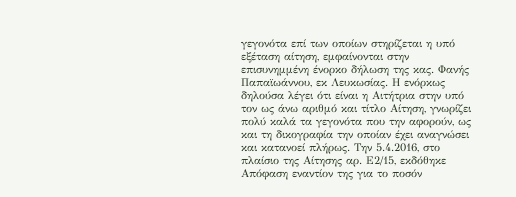γεγονότα επί των οποίων στηρίζεται η υπό εξέταση αίτηση, εμφαίνονται στην επισυνημμένη ένορκο δήλωση της κας. Φανής Παπαϊωάννου, εκ Λευκωσίας. Η ενόρκως δηλούσα λέγει ότι είναι η Αιτήτρια στην υπό τον ως άνω αριθμό και τίτλο Αίτηση, γνωρίζει πολύ καλά τα γεγονότα που την αφορούν, ως και τη δικογραφία την οποίαν έχει αναγνώσει και κατανοεί πλήρως. Την 5.4.2016, στο πλαίσιο της Αίτησης αρ. Ε2/15, εκδόθηκε Απόφαση εναντίον της για το ποσόν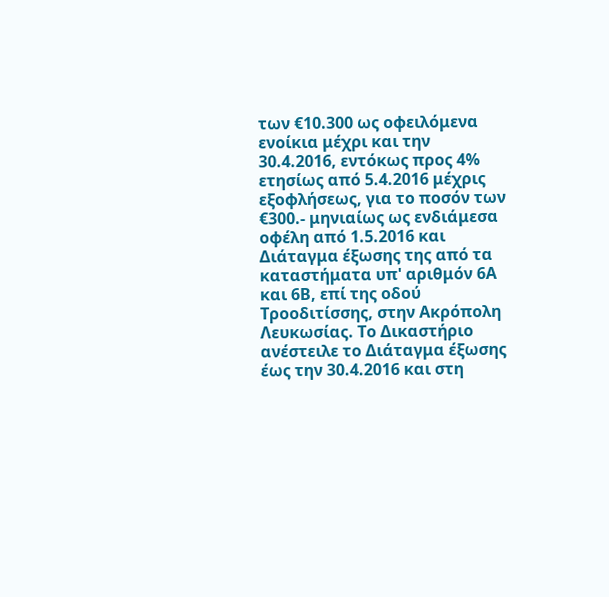των €10.300 ως οφειλόμενα ενοίκια μέχρι και την 30.4.2016, εντόκως προς 4% ετησίως από 5.4.2016 μέχρις εξοφλήσεως, για το ποσόν των €300.- μηνιαίως ως ενδιάμεσα οφέλη από 1.5.2016 και Διάταγμα έξωσης της από τα καταστήματα υπ' αριθμόν 6Α και 6Β, επί της οδού Τροοδιτίσσης, στην Ακρόπολη Λευκωσίας. Το Δικαστήριο ανέστειλε το Διάταγμα έξωσης έως την 30.4.2016 και στη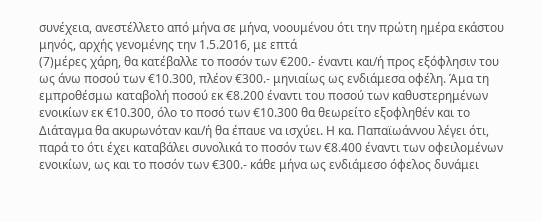συνέχεια, ανεστέλλετο από μήνα σε μήνα, νοουμένου ότι την πρώτη ημέρα εκάστου μηνός, αρχής γενομένης την 1.5.2016, με επτά
(7)μέρες χάρη, θα κατέβαλλε το ποσόν των €200.- έναντι και/ή προς εξόφλησιν του ως άνω ποσού των €10.300, πλέον €300.- μηνιαίως ως ενδιάμεσα οφέλη. Άμα τη εμπροθέσμω καταβολή ποσού εκ €8.200 έναντι του ποσού των καθυστερημένων ενοικίων εκ €10.300, όλο το ποσό των €10.300 θα θεωρείτο εξοφληθέν και το Διάταγμα θα ακυρωνόταν και/ή θα έπαυε να ισχύει. Η κα. Παπαϊωάννου λέγει ότι, παρά το ότι έχει καταβάλει συνολικά το ποσόν των €8.400 έναντι των οφειλομένων ενοικίων, ως και το ποσόν των €300.- κάθε μήνα ως ενδιάμεσο όφελος δυνάμει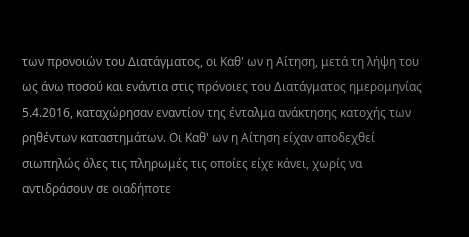των προνοιών του Διατάγματος, οι Καθ' ων η Αίτηση, μετά τη λήψη του ως άνω ποσού και ενάντια στις πρόνοιες του Διατάγματος ημερομηνίας 5.4.2016, καταχώρησαν εναντίον της ένταλμα ανάκτησης κατοχής των ρηθέντων καταστημάτων. Οι Καθ' ων η Αίτηση είχαν αποδεχθεί σιωπηλώς όλες τις πληρωμές τις οποίες είχε κάνει, χωρίς να αντιδράσουν σε οιαδήποτε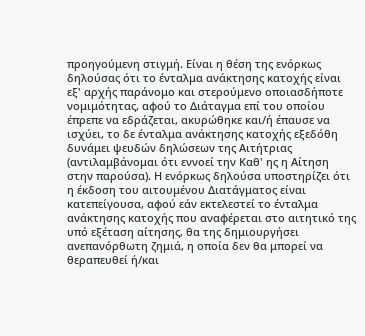προηγούμενη στιγμή. Είναι η θέση της ενόρκως δηλούσας ότι το ένταλμα ανάκτησης κατοχής είναι εξ' αρχής παράνομο και στερούμενο οποιασδήποτε νομιμότητας, αφού το Διάταγμα επί του οποίου έπρεπε να εδράζεται, ακυρώθηκε και/ή έπαυσε να ισχύει, το δε ένταλμα ανάκτησης κατοχής εξεδόθη δυνάμει ψευδών δηλώσεων της Αιτήτριας (αντιλαμβάνομαι ότι εννοεί την Καθ' ης η Αίτηση στην παρούσα). Η ενόρκως δηλούσα υποστηρίζει ότι η έκδοση του αιτουμένου Διατάγματος είναι κατεπείγουσα, αφού εάν εκτελεστεί το ένταλμα ανάκτησης κατοχής που αναφέρεται στο αιτητικό της υπό εξέταση αίτησης, θα της δημιουργήσει ανεπανόρθωτη ζημιά, η οποία δεν θα μπορεί να θεραπευθεί ή/και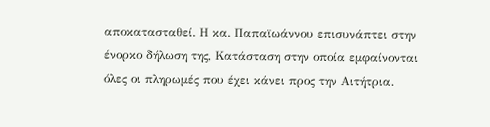αποκατασταθεί. Η κα. Παπαϊωάννου επισυνάπτει στην ένορκο δήλωση της, Κατάσταση στην οποία εμφαίνονται όλες οι πληρωμές που έχει κάνει προς την Αιτήτρια.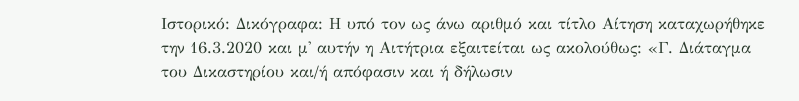Ιστορικό: Δικόγραφα: Η υπό τον ως άνω αριθμό και τίτλο Αίτηση καταχωρήθηκε την 16.3.2020 και μ' αυτήν η Αιτήτρια εξαιτείται ως ακολούθως: «Γ. Διάταγμα του Δικαστηρίου και/ή απόφασιν και ή δήλωσιν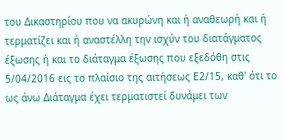του Δικαστηρίου που να ακυρώνη και ή αναθεωρή και ή τερματίζει και ή αναστέλλη την ισχύν του διατάγματος έξωσης ή και το διάταγμα έξωσης που εξεδόθη στις 5/04/2016 εις το πλαίσιο της αιτήσεως Ε2/15, καθ' ότι το ως άνω Διάταγμα έχει τερματιστεί δυνάμει των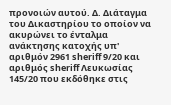προνοιών αυτού. Δ. Διάταγμα του Δικαστηρίου το οποίον να ακυρώνει το ένταλμα ανάκτησης κατοχής υπ' αριθμόν 2961 sheriff 9/20 και αριθμός sheriff Λευκωσίας 145/20 που εκδόθηκε στις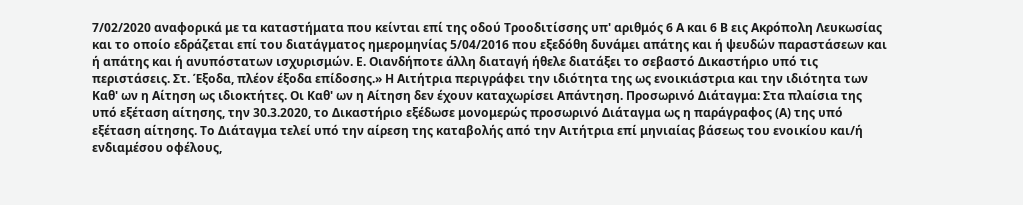7/02/2020 αναφορικά με τα καταστήματα που κείνται επί της οδού Τροοδιτίσσης υπ' αριθμός 6 Α και 6 Β εις Ακρόπολη Λευκωσίας και το οποίο εδράζεται επί του διατάγματος ημερομηνίας 5/04/2016 που εξεδόθη δυνάμει απάτης και ή ψευδών παραστάσεων και ή απάτης και ή ανυπόστατων ισχυρισμών. Ε. Οιανδήποτε άλλη διαταγή ήθελε διατάξει το σεβαστό Δικαστήριο υπό τις περιστάσεις. Στ. Έξοδα, πλέον έξοδα επίδοσης.» Η Αιτήτρια περιγράφει την ιδιότητα της ως ενοικιάστρια και την ιδιότητα των Καθ' ων η Αίτηση ως ιδιοκτήτες. Οι Καθ' ων η Αίτηση δεν έχουν καταχωρίσει Απάντηση. Προσωρινό Διάταγμα: Στα πλαίσια της υπό εξέταση αίτησης, την 30.3.2020, το Δικαστήριο εξέδωσε μονομερώς προσωρινό Διάταγμα ως η παράγραφος (Α) της υπό εξέταση αίτησης. Το Διάταγμα τελεί υπό την αίρεση της καταβολής από την Αιτήτρια επί μηνιαίας βάσεως του ενοικίου και/ή ενδιαμέσου οφέλους,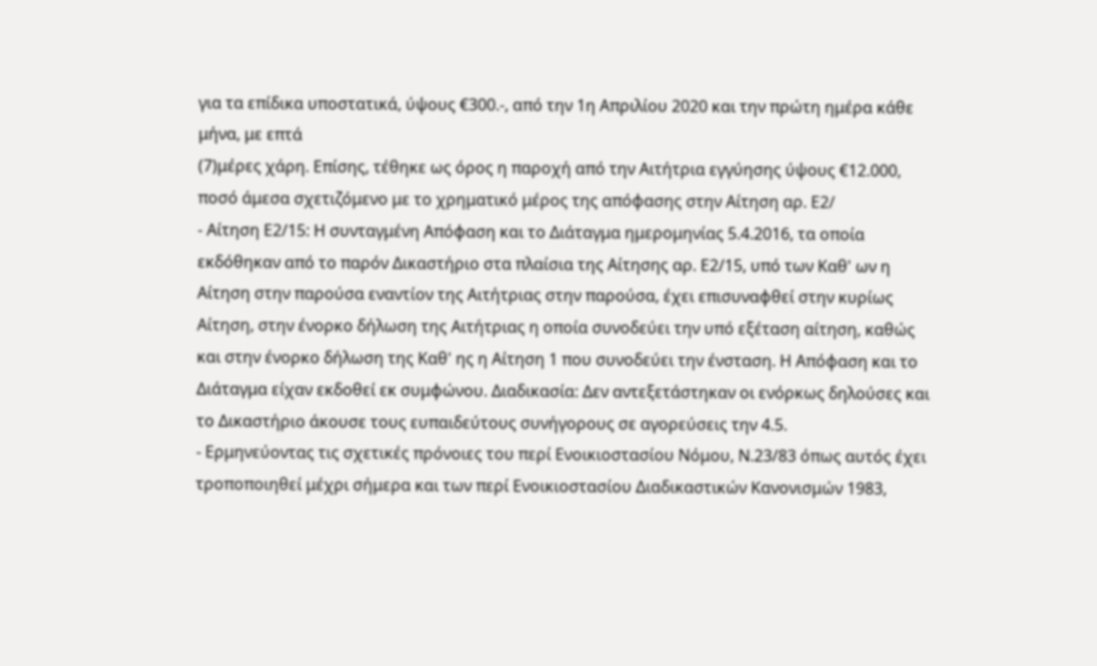για τα επίδικα υποστατικά, ύψους €300.-, από την 1η Απριλίου 2020 και την πρώτη ημέρα κάθε μήνα, με επτά
(7)μέρες χάρη. Επίσης, τέθηκε ως όρος η παροχή από την Αιτήτρια εγγύησης ύψους €12.000, ποσό άμεσα σχετιζόμενο με το χρηματικό μέρος της απόφασης στην Αίτηση αρ. Ε2/
- Αίτηση Ε2/15: Η συνταγμένη Απόφαση και το Διάταγμα ημερομηνίας 5.4.2016, τα οποία εκδόθηκαν από το παρόν Δικαστήριο στα πλαίσια της Αίτησης αρ. Ε2/15, υπό των Καθ' ων η Αίτηση στην παρούσα εναντίον της Αιτήτριας στην παρούσα, έχει επισυναφθεί στην κυρίως Αίτηση, στην ένορκο δήλωση της Αιτήτριας η οποία συνοδεύει την υπό εξέταση αίτηση, καθώς και στην ένορκο δήλωση της Καθ' ης η Αίτηση 1 που συνοδεύει την ένσταση. Η Απόφαση και το Διάταγμα είχαν εκδοθεί εκ συμφώνου. Διαδικασία: Δεν αντεξετάστηκαν οι ενόρκως δηλούσες και το Δικαστήριο άκουσε τους ευπαιδεύτους συνήγορους σε αγορεύσεις την 4.5.
- Ερμηνεύοντας τις σχετικές πρόνοιες του περί Ενοικιοστασίου Νόμου, Ν.23/83 όπως αυτός έχει τροποποιηθεί μέχρι σήμερα και των περί Ενοικιοστασίου Διαδικαστικών Κανονισμών 1983,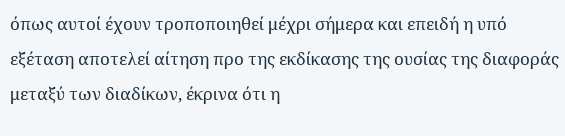όπως αυτοί έχουν τροποποιηθεί μέχρι σήμερα και επειδή η υπό εξέταση αποτελεί αίτηση προ της εκδίκασης της ουσίας της διαφοράς μεταξύ των διαδίκων, έκρινα ότι η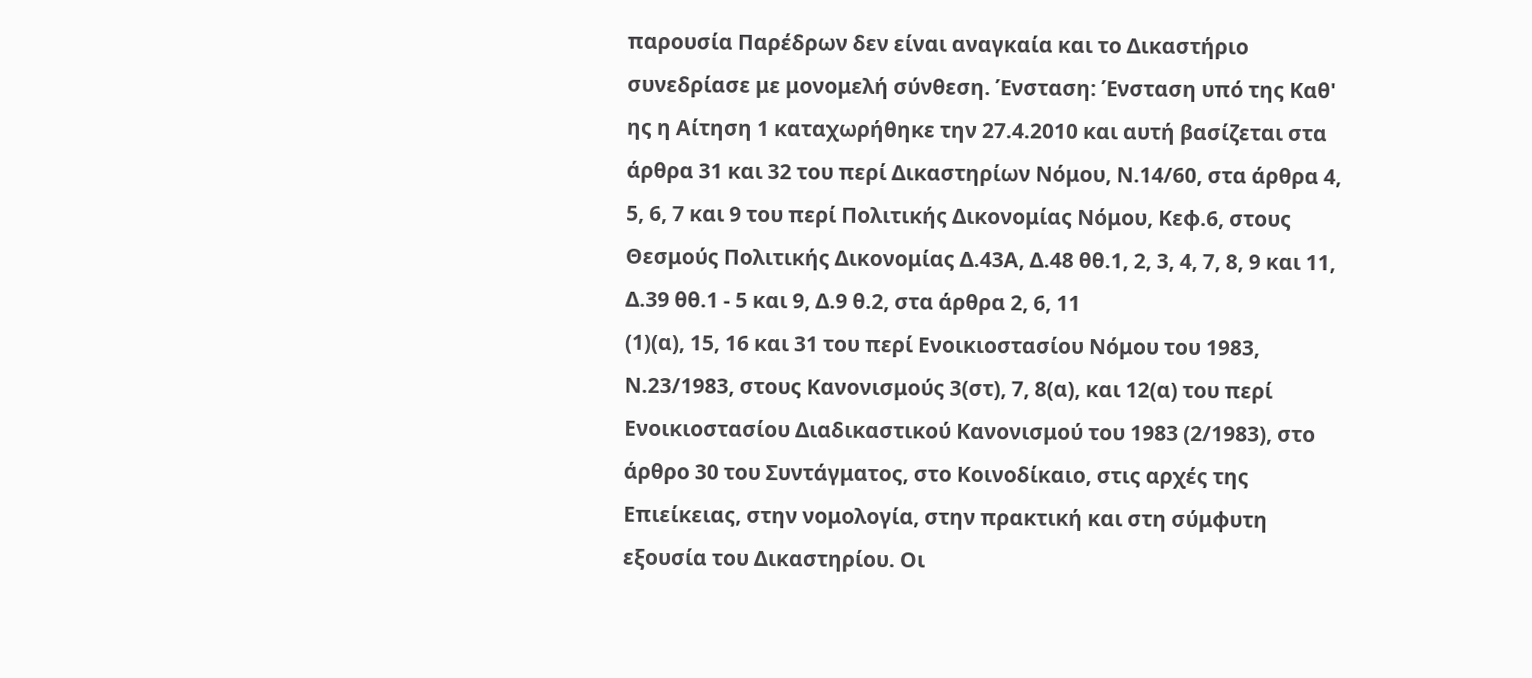παρουσία Παρέδρων δεν είναι αναγκαία και το Δικαστήριο συνεδρίασε με μονομελή σύνθεση. Ένσταση: Ένσταση υπό της Καθ' ης η Αίτηση 1 καταχωρήθηκε την 27.4.2010 και αυτή βασίζεται στα άρθρα 31 και 32 του περί Δικαστηρίων Νόμου, Ν.14/60, στα άρθρα 4, 5, 6, 7 και 9 του περί Πολιτικής Δικονομίας Νόμου, Κεφ.6, στους Θεσμούς Πολιτικής Δικονομίας Δ.43Α, Δ.48 θθ.1, 2, 3, 4, 7, 8, 9 και 11, Δ.39 θθ.1 - 5 και 9, Δ.9 θ.2, στα άρθρα 2, 6, 11
(1)(α), 15, 16 και 31 του περί Ενοικιοστασίου Νόμου του 1983, Ν.23/1983, στους Κανονισμούς 3(στ), 7, 8(α), και 12(α) του περί Ενοικιοστασίου Διαδικαστικού Κανονισμού του 1983 (2/1983), στο άρθρο 30 του Συντάγματος, στο Κοινοδίκαιο, στις αρχές της Επιείκειας, στην νομολογία, στην πρακτική και στη σύμφυτη εξουσία του Δικαστηρίου. Οι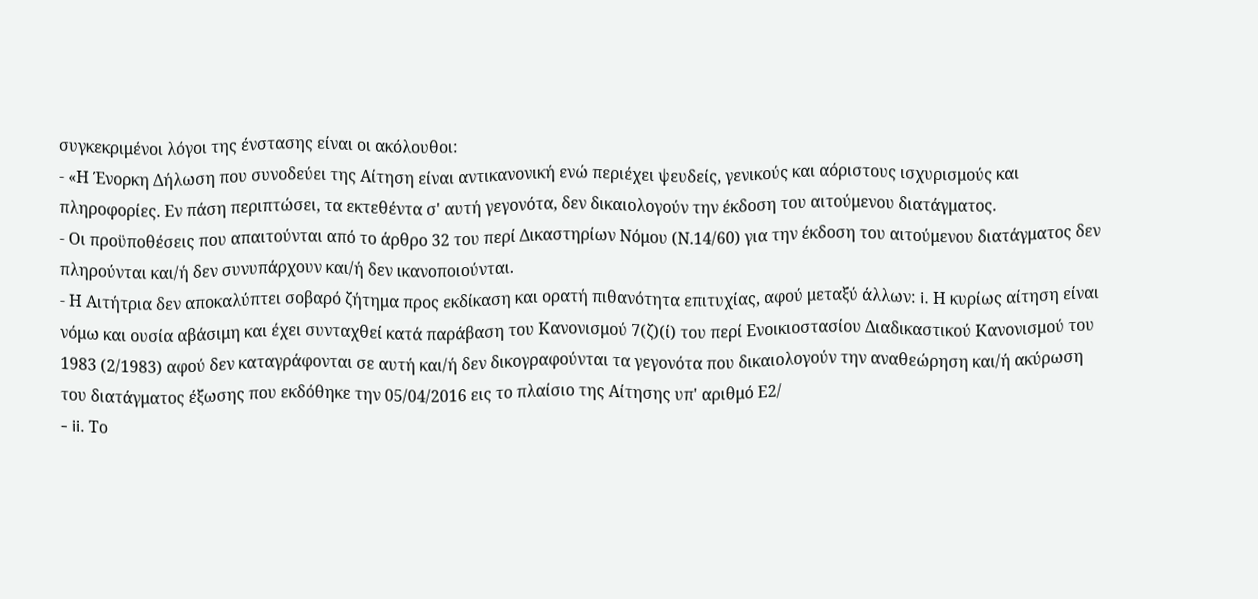συγκεκριμένοι λόγοι της ένστασης είναι οι ακόλουθοι:
- «Η Ένορκη Δήλωση που συνοδεύει της Αίτηση είναι αντικανονική ενώ περιέχει ψευδείς, γενικούς και αόριστους ισχυρισμούς και πληροφορίες. Εν πάση περιπτώσει, τα εκτεθέντα σ' αυτή γεγονότα, δεν δικαιολογούν την έκδοση του αιτούμενου διατάγματος.
- Οι προϋποθέσεις που απαιτούνται από το άρθρο 32 του περί Δικαστηρίων Νόμου (Ν.14/60) για την έκδοση του αιτούμενου διατάγματος δεν πληρούνται και/ή δεν συνυπάρχουν και/ή δεν ικανοποιούνται.
- Η Αιτήτρια δεν αποκαλύπτει σοβαρό ζήτημα προς εκδίκαση και ορατή πιθανότητα επιτυχίας, αφού μεταξύ άλλων: i. Η κυρίως αίτηση είναι νόμω και ουσία αβάσιμη και έχει συνταχθεί κατά παράβαση του Κανονισμού 7(ζ)(ί) του περί Ενοικιοστασίου Διαδικαστικού Κανονισμού του 1983 (2/1983) αφού δεν καταγράφονται σε αυτή και/ή δεν δικογραφούνται τα γεγονότα που δικαιολογούν την αναθεώρηση και/ή ακύρωση του διατάγματος έξωσης που εκδόθηκε την 05/04/2016 εις το πλαίσιο της Αίτησης υπ' αριθμό Ε2/
- ii. Το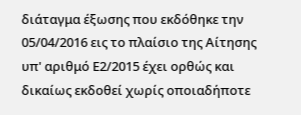διάταγμα έξωσης που εκδόθηκε την 05/04/2016 εις το πλαίσιο της Αίτησης υπ' αριθμό Ε2/2015 έχει ορθώς και δικαίως εκδοθεί χωρίς οποιαδήποτε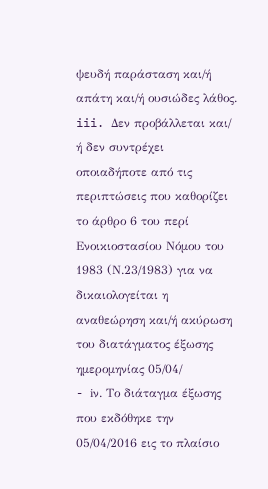ψευδή παράσταση και/ή απάτη και/ή ουσιώδες λάθος. iii. Δεν προβάλλεται και/ ή δεν συντρέχει οποιαδήποτε από τις περιπτώσεις που καθορίζει το άρθρο 6 του περί Ενοικιοστασίου Νόμου του 1983 (Ν.23/1983) για να δικαιολογείται η αναθεώρηση και/ή ακύρωση του διατάγματος έξωσης ημερομηνίας 05/04/
- iν. Το διάταγμα έξωσης που εκδόθηκε την 05/04/2016 εις το πλαίσιο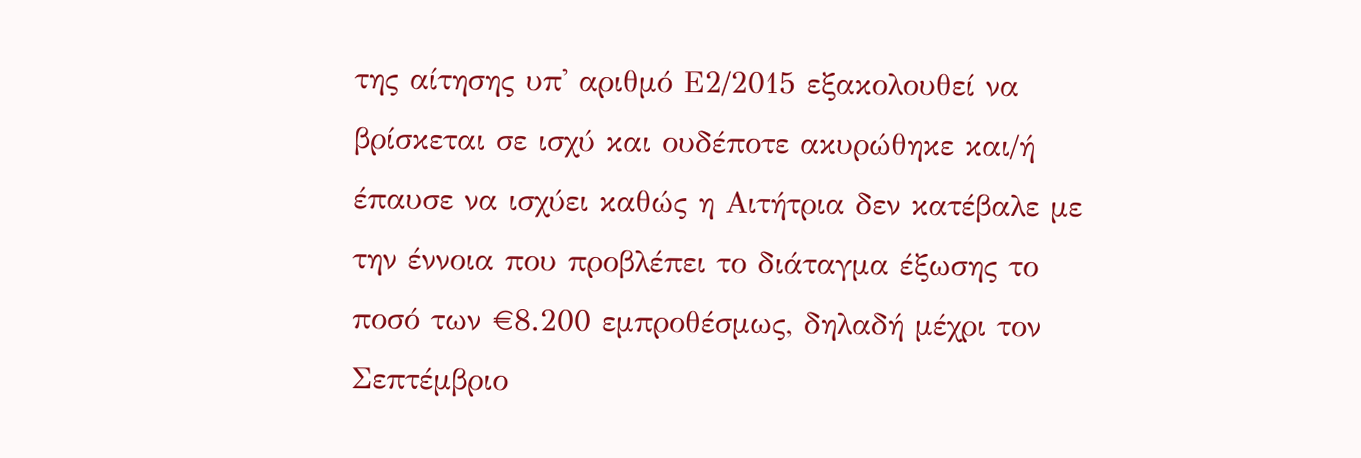της αίτησης υπ' αριθμό Ε2/2015 εξακολουθεί να βρίσκεται σε ισχύ και ουδέποτε ακυρώθηκε και/ή έπαυσε να ισχύει καθώς η Αιτήτρια δεν κατέβαλε με την έννοια που προβλέπει το διάταγμα έξωσης το ποσό των €8.200 εμπροθέσμως, δηλαδή μέχρι τον Σεπτέμβριο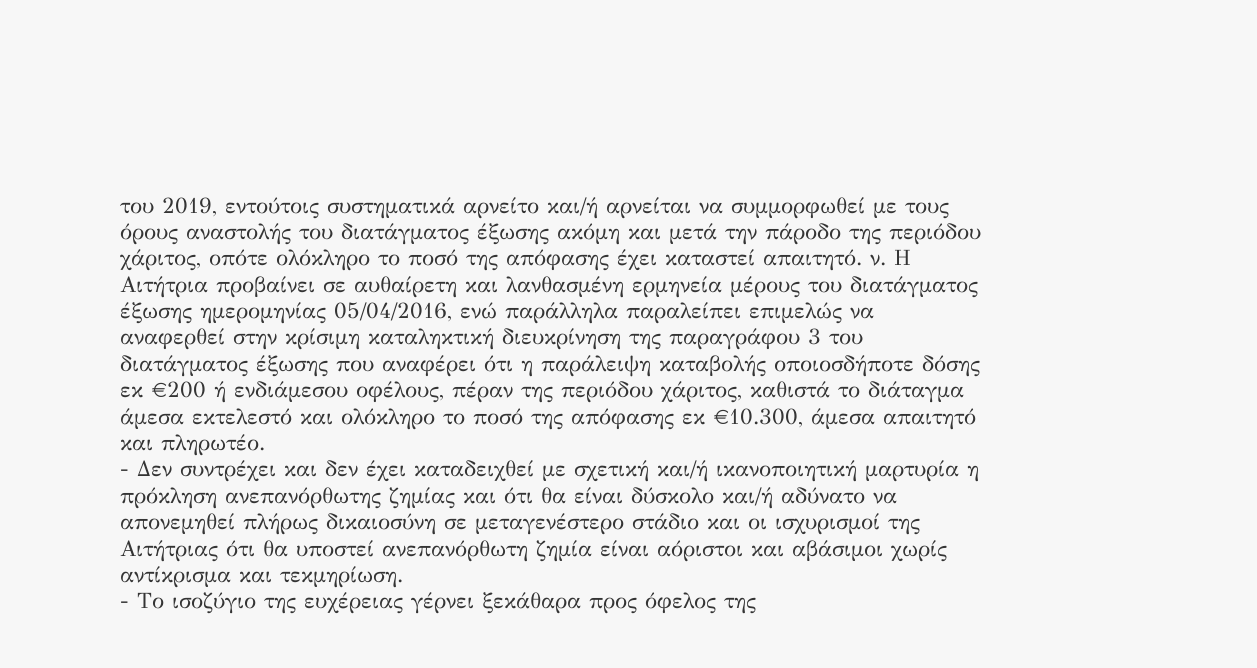του 2019, εντούτοις συστηματικά αρνείτο και/ή αρνείται να συμμορφωθεί με τους όρους αναστολής του διατάγματος έξωσης ακόμη και μετά την πάροδο της περιόδου χάριτος, οπότε ολόκληρο το ποσό της απόφασης έχει καταστεί απαιτητό. ν. Η Αιτήτρια προβαίνει σε αυθαίρετη και λανθασμένη ερμηνεία μέρους του διατάγματος έξωσης ημερομηνίας 05/04/2016, ενώ παράλληλα παραλείπει επιμελώς να αναφερθεί στην κρίσιμη καταληκτική διευκρίνηση της παραγράφου 3 του διατάγματος έξωσης που αναφέρει ότι η παράλειψη καταβολής οποιοσδήποτε δόσης εκ €200 ή ενδιάμεσου οφέλους, πέραν της περιόδου χάριτος, καθιστά το διάταγμα άμεσα εκτελεστό και ολόκληρο το ποσό της απόφασης εκ €10.300, άμεσα απαιτητό και πληρωτέο.
- Δεν συντρέχει και δεν έχει καταδειχθεί με σχετική και/ή ικανοποιητική μαρτυρία η πρόκληση ανεπανόρθωτης ζημίας και ότι θα είναι δύσκολο και/ή αδύνατο να απονεμηθεί πλήρως δικαιοσύνη σε μεταγενέστερο στάδιο και οι ισχυρισμοί της Αιτήτριας ότι θα υποστεί ανεπανόρθωτη ζημία είναι αόριστοι και αβάσιμοι χωρίς αντίκρισμα και τεκμηρίωση.
- Το ισοζύγιο της ευχέρειας γέρνει ξεκάθαρα προς όφελος της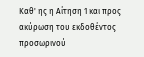Καθ' ης η Αίτηση 1 και προς ακύρωση του εκδοθέντος προσωρινού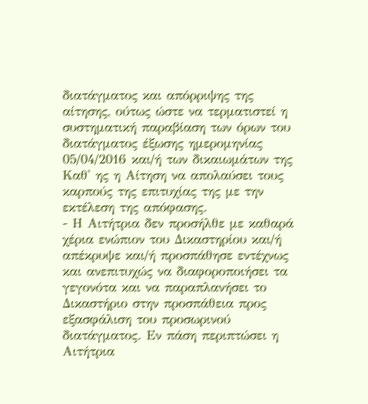διατάγματος και απόρριψης της αίτησης, ούτως ώστε να τερματιστεί η συστηματική παραβίαση των όρων του διατάγματος έξωσης ημερομηνίας 05/04/2016 και/ή των δικαιωμάτων της Καθ' ης η Αίτηση να απολαύσει τους καρπούς της επιτυχίας της με την εκτέλεση της απόφασης.
- Η Αιτήτρια δεν προσήλθε με καθαρά χέρια ενώπιον του Δικαστηρίου και/ή απέκρυψε και/ή προσπάθησε εντέχνως και ανεπιτυχώς να διαφοροποιήσει τα γεγονότα και να παραπλανήσει το Δικαστήριο στην προσπάθεια προς εξασφάλιση του προσωρινού διατάγματος. Εν πάση περιπτώσει η Αιτήτρια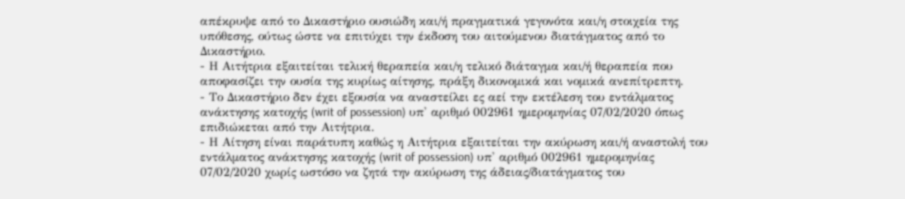απέκρυψε από το Δικαστήριο ουσιώδη και/ή πραγματικά γεγονότα και/η στοιχεία της υπόθεσης, ούτως ώστε να επιτύχει την έκδοση του αιτούμενου διατάγματος από το Δικαστήριο.
- Η Αιτήτρια εξαιτείται τελική θεραπεία και/η τελικό διάταγμα και/ή θεραπεία που αποφασίζει την ουσία της κυρίως αίτησης, πράξη δικονομικά και νομικά ανεπίτρεπτη.
- Το Δικαστήριο δεν έχει εξουσία να αναστείλει ες αεί την εκτέλεση του εντάλματος ανάκτησης κατοχής (writ of possession) υπ' αριθμό 002961 ημερομηνίας 07/02/2020 όπως επιδιώκεται από την Αιτήτρια.
- Η Αίτηση είναι παράτυπη καθώς η Αιτήτρια εξαιτείται την ακύρωση και/ή αναστολή του εντάλματος ανάκτησης κατοχής (writ of possession) υπ' αριθμό 002961 ημερομηνίας 07/02/2020 χωρίς ωστόσο να ζητά την ακύρωση της άδειας/διατάγματος του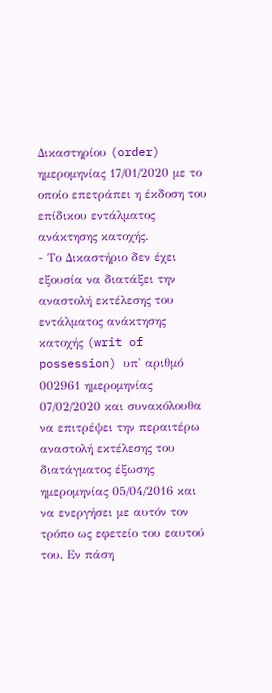Δικαστηρίου (order) ημερομηνίας 17/01/2020 με το οποίο επετράπει η έκδοση του επίδικου εντάλματος ανάκτησης κατοχής.
- Το Δικαστήριο δεν έχει εξουσία να διατάξει την αναστολή εκτέλεσης του εντάλματος ανάκτησης κατοχής (writ of possession) υπ' αριθμό 002961 ημερομηνίας 07/02/2020 και συνακόλουθα να επιτρέψει την περαιτέρω αναστολή εκτέλεσης του διατάγματος έξωσης ημερομηνίας 05/04/2016 και να ενεργήσει με αυτόν τον τρόπο ως εφετείο του εαυτού του. Εν πάση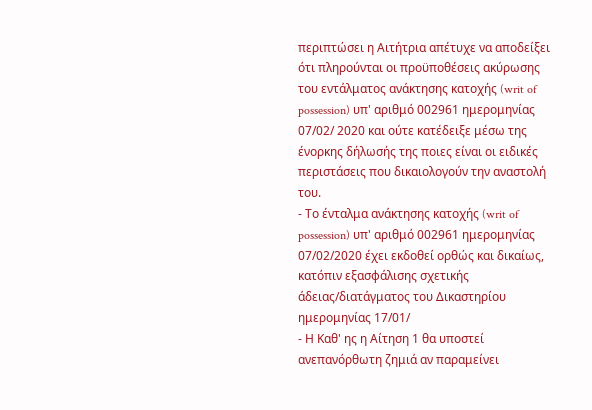περιπτώσει η Αιτήτρια απέτυχε να αποδείξει ότι πληρούνται οι προϋποθέσεις ακύρωσης του εντάλματος ανάκτησης κατοχής (writ of possession) υπ' αριθμό 002961 ημερομηνίας 07/02/ 2020 και ούτε κατέδειξε μέσω της ένορκης δήλωσής της ποιες είναι οι ειδικές περιστάσεις που δικαιολογούν την αναστολή του.
- Το ένταλμα ανάκτησης κατοχής (writ of possession) υπ' αριθμό 002961 ημερομηνίας 07/02/2020 έχει εκδοθεί ορθώς και δικαίως, κατόπιν εξασφάλισης σχετικής άδειας/διατάγματος του Δικαστηρίου ημερομηνίας 17/01/
- Η Καθ' ης η Αίτηση 1 θα υποστεί ανεπανόρθωτη ζημιά αν παραμείνει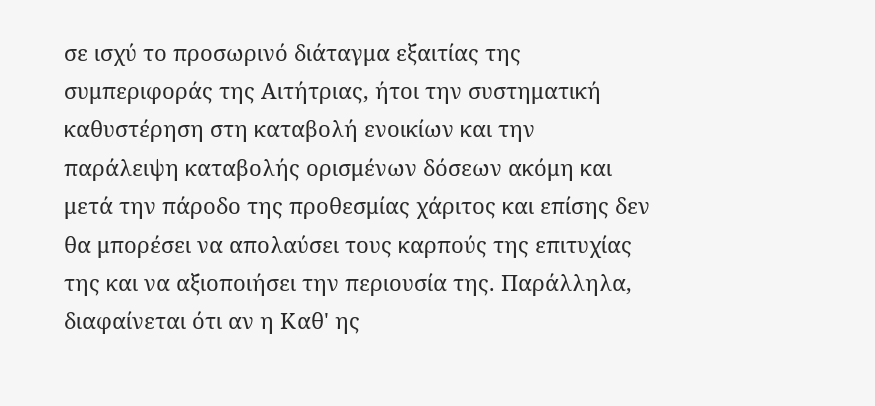σε ισχύ το προσωρινό διάταγμα εξαιτίας της συμπεριφοράς της Αιτήτριας, ήτοι την συστηματική καθυστέρηση στη καταβολή ενοικίων και την παράλειψη καταβολής ορισμένων δόσεων ακόμη και μετά την πάροδο της προθεσμίας χάριτος και επίσης δεν θα μπορέσει να απολαύσει τους καρπούς της επιτυχίας της και να αξιοποιήσει την περιουσία της. Παράλληλα, διαφαίνεται ότι αν η Καθ' ης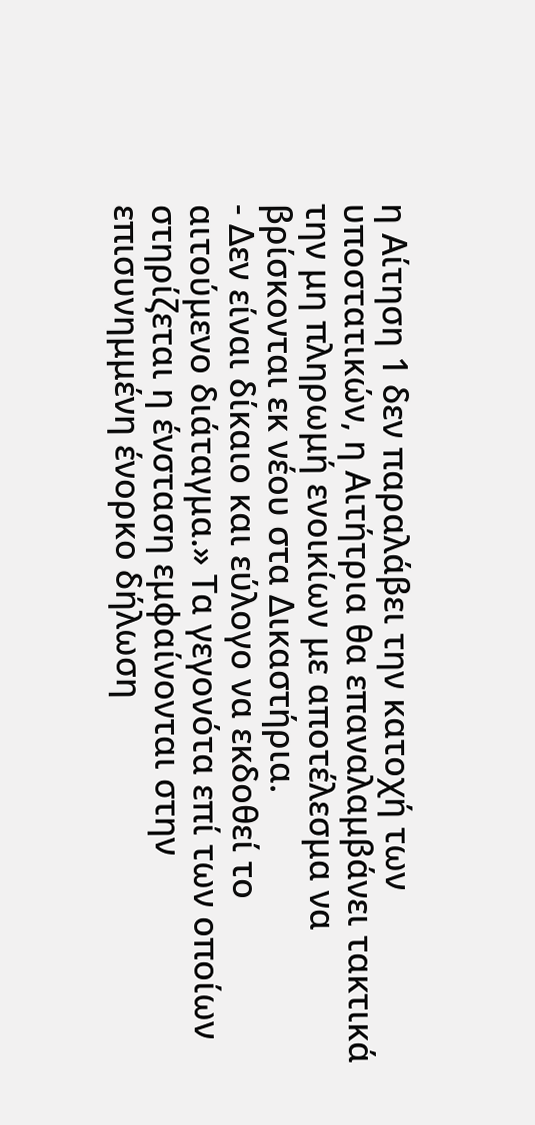η Αίτηση 1 δεν παραλάβει την κατοχή των υποστατικών, η Αιτήτρια θα επαναλαμβάνει τακτικά την μη πληρωμή ενοικίων με αποτέλεσμα να βρίσκονται εκ νέου στα Δικαστήρια.
- Δεν είναι δίκαιο και εύλογο να εκδοθεί το αιτούμενο διάταγμα.» Τα γεγονότα επί των οποίων στηρίζεται η ένσταση εμφαίνονται στην επισυνημμένη ένορκο δήλωση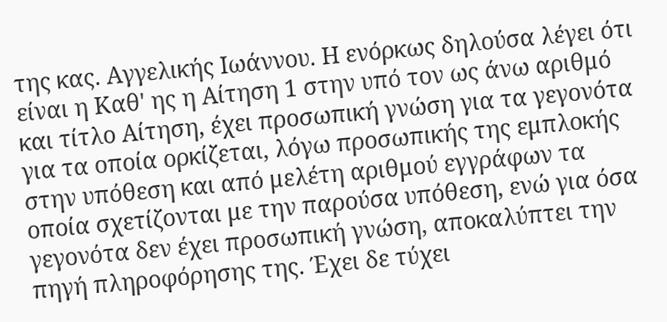της κας. Αγγελικής Ιωάννου. Η ενόρκως δηλούσα λέγει ότι είναι η Καθ' ης η Αίτηση 1 στην υπό τον ως άνω αριθμό και τίτλο Αίτηση, έχει προσωπική γνώση για τα γεγονότα για τα οποία ορκίζεται, λόγω προσωπικής της εμπλοκής στην υπόθεση και από μελέτη αριθμού εγγράφων τα οποία σχετίζονται με την παρούσα υπόθεση, ενώ για όσα γεγονότα δεν έχει προσωπική γνώση, αποκαλύπτει την πηγή πληροφόρησης της. Έχει δε τύχει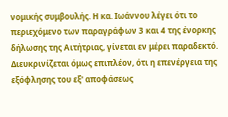νομικής συμβουλής. Η κα. Ιωάννου λέγει ότι το περιεχόμενο των παραγράφων 3 και 4 της ένορκης δήλωσης της Αιτήτριας, γίνεται εν μέρει παραδεκτό. Διευκρινίζεται όμως επιπλέον, ότι η επενέργεια της εξόφλησης του εξ' αποφάσεως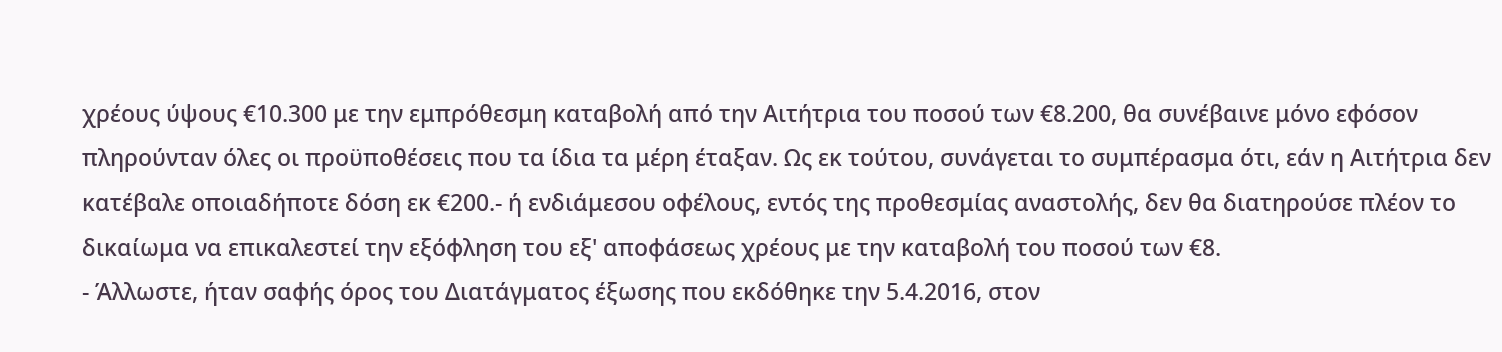χρέους ύψους €10.300 με την εμπρόθεσμη καταβολή από την Αιτήτρια του ποσού των €8.200, θα συνέβαινε μόνο εφόσον πληρούνταν όλες οι προϋποθέσεις που τα ίδια τα μέρη έταξαν. Ως εκ τούτου, συνάγεται το συμπέρασμα ότι, εάν η Αιτήτρια δεν κατέβαλε οποιαδήποτε δόση εκ €200.- ή ενδιάμεσου οφέλους, εντός της προθεσμίας αναστολής, δεν θα διατηρούσε πλέον το δικαίωμα να επικαλεστεί την εξόφληση του εξ' αποφάσεως χρέους με την καταβολή του ποσού των €8.
- Άλλωστε, ήταν σαφής όρος του Διατάγματος έξωσης που εκδόθηκε την 5.4.2016, στον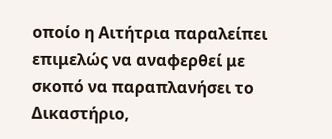οποίο η Αιτήτρια παραλείπει επιμελώς να αναφερθεί με σκοπό να παραπλανήσει το Δικαστήριο,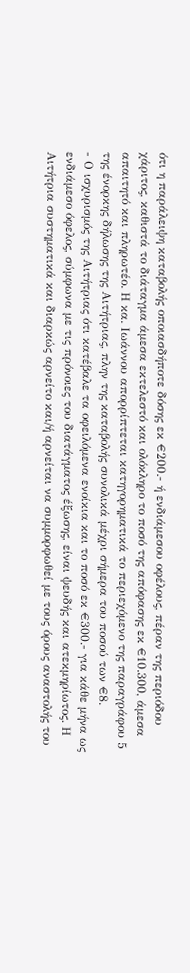ότι η παράλειψη καταβολής οποιασδήποτε δόσης εκ €200.- ή ενδιάμεσου οφέλους, πέραν της περιόδου χάριτος, καθιστά το διάταγμα άμεσα εκτελεστό και ολόκληρο το ποσό της απόφασης εκ €10.300, άμεσα απαιτητό και πληρωτέο. Η κα. Ιωάννου απορρίπτεται κατηγορηματικά το περιεχόμενο της παραγράφου 5 της ένορκης δήλωσης της Αιτήτριας, πλην της καταβολής συνολικά μέχρι σήμερα του ποσού των €8.
- Ο ισχυρισμός της Αιτήτριας ότι κατέβαλε τα οφειλόμενα ενοίκια και το ποσό εκ €300.- για κάθε μήνα ως ενδιάμεσο όφελος, σύμφωνα με τις πρόνοιες του διατάγματος έξωσης, είναι ψευδής και ατεκμηρίωτος. Η Αιτήτρια συστηματικά και διαρκώς αρνείτο και/ή αρνείται να συμμορφωθεί με τους όρους αναστολής του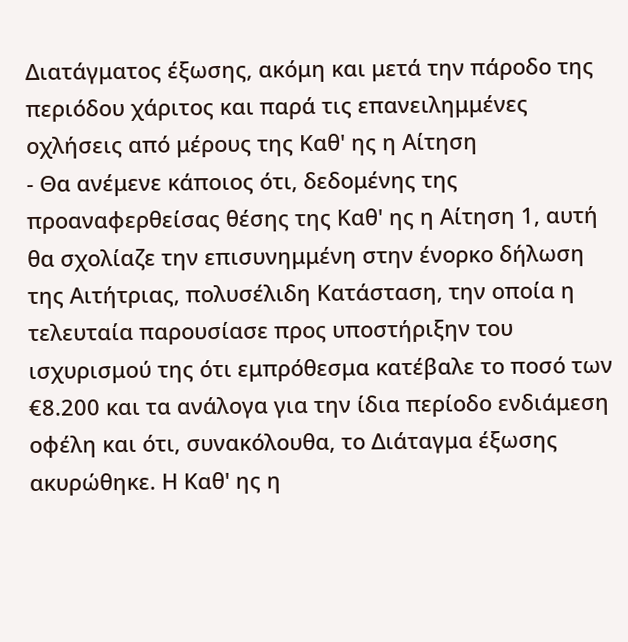Διατάγματος έξωσης, ακόμη και μετά την πάροδο της περιόδου χάριτος και παρά τις επανειλημμένες οχλήσεις από μέρους της Καθ' ης η Αίτηση
- Θα ανέμενε κάποιος ότι, δεδομένης της προαναφερθείσας θέσης της Καθ' ης η Αίτηση 1, αυτή θα σχολίαζε την επισυνημμένη στην ένορκο δήλωση της Αιτήτριας, πολυσέλιδη Κατάσταση, την οποία η τελευταία παρουσίασε προς υποστήριξην του ισχυρισμού της ότι εμπρόθεσμα κατέβαλε το ποσό των €8.200 και τα ανάλογα για την ίδια περίοδο ενδιάμεση οφέλη και ότι, συνακόλουθα, το Διάταγμα έξωσης ακυρώθηκε. Η Καθ' ης η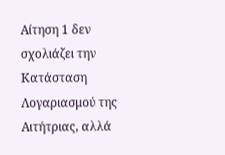Αίτηση 1 δεν σχολιάζει την Κατάσταση Λογαριασμού της Αιτήτριας, αλλά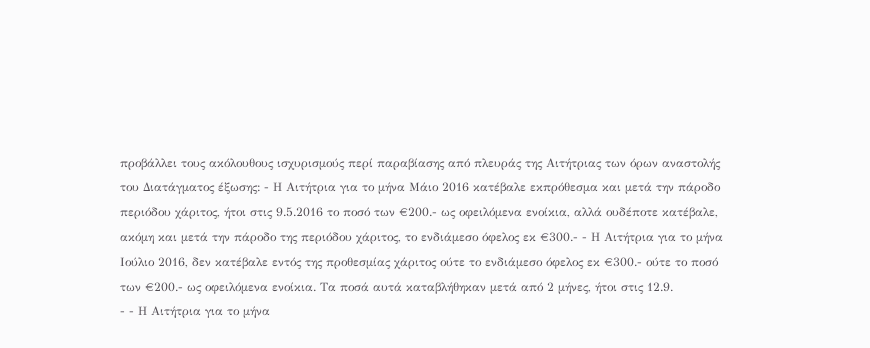προβάλλει τους ακόλουθους ισχυρισμούς περί παραβίασης από πλευράς της Αιτήτριας των όρων αναστολής του Διατάγματος έξωσης: - Η Αιτήτρια για το μήνα Μάιο 2016 κατέβαλε εκπρόθεσμα και μετά την πάροδο περιόδου χάριτος, ήτοι στις 9.5.2016 το ποσό των €200.- ως οφειλόμενα ενοίκια, αλλά ουδέποτε κατέβαλε, ακόμη και μετά την πάροδο της περιόδου χάριτος, το ενδιάμεσο όφελος εκ €300.- - Η Αιτήτρια για το μήνα Ιούλιο 2016, δεν κατέβαλε εντός της προθεσμίας χάριτος ούτε το ενδιάμεσο όφελος εκ €300.- ούτε το ποσό των €200.- ως οφειλόμενα ενοίκια. Τα ποσά αυτά καταβλήθηκαν μετά από 2 μήνες, ήτοι στις 12.9.
- - Η Αιτήτρια για το μήνα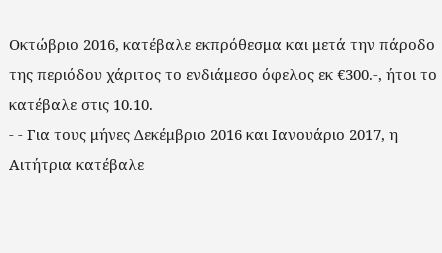Οκτώβριο 2016, κατέβαλε εκπρόθεσμα και μετά την πάροδο της περιόδου χάριτος το ενδιάμεσο όφελος εκ €300.-, ήτοι το κατέβαλε στις 10.10.
- - Για τους μήνες Δεκέμβριο 2016 και Ιανουάριο 2017, η Αιτήτρια κατέβαλε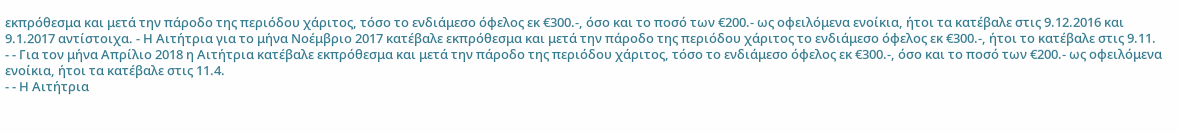εκπρόθεσμα και μετά την πάροδο της περιόδου χάριτος, τόσο το ενδιάμεσο όφελος εκ €300.-, όσο και το ποσό των €200.- ως οφειλόμενα ενοίκια, ήτοι τα κατέβαλε στις 9.12.2016 και 9.1.2017 αντίστοιχα. - Η Αιτήτρια για το μήνα Νοέμβριο 2017 κατέβαλε εκπρόθεσμα και μετά την πάροδο της περιόδου χάριτος το ενδιάμεσο όφελος εκ €300.-, ήτοι το κατέβαλε στις 9.11.
- - Για τον μήνα Απρίλιο 2018 η Αιτήτρια κατέβαλε εκπρόθεσμα και μετά την πάροδο της περιόδου χάριτος, τόσο το ενδιάμεσο όφελος εκ €300.-, όσο και το ποσό των €200.- ως οφειλόμενα ενοίκια, ήτοι τα κατέβαλε στις 11.4.
- - Η Αιτήτρια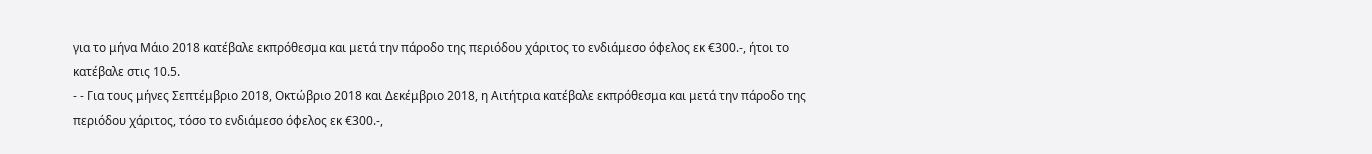για το μήνα Μάιο 2018 κατέβαλε εκπρόθεσμα και μετά την πάροδο της περιόδου χάριτος το ενδιάμεσο όφελος εκ €300.-, ήτοι το κατέβαλε στις 10.5.
- - Για τους μήνες Σεπτέμβριο 2018, Οκτώβριο 2018 και Δεκέμβριο 2018, η Αιτήτρια κατέβαλε εκπρόθεσμα και μετά την πάροδο της περιόδου χάριτος, τόσο το ενδιάμεσο όφελος εκ €300.-,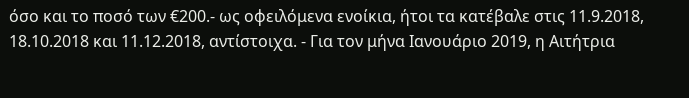όσο και το ποσό των €200.- ως οφειλόμενα ενοίκια, ήτοι τα κατέβαλε στις 11.9.2018, 18.10.2018 και 11.12.2018, αντίστοιχα. - Για τον μήνα Ιανουάριο 2019, η Αιτήτρια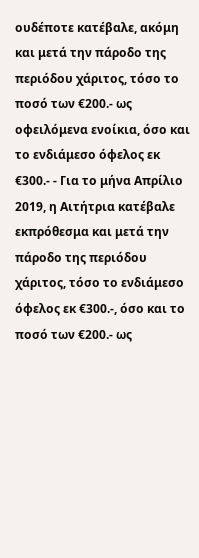ουδέποτε κατέβαλε, ακόμη και μετά την πάροδο της περιόδου χάριτος, τόσο το ποσό των €200.- ως οφειλόμενα ενοίκια, όσο και το ενδιάμεσο όφελος εκ €300.- - Για το μήνα Απρίλιο 2019, η Αιτήτρια κατέβαλε εκπρόθεσμα και μετά την πάροδο της περιόδου χάριτος, τόσο το ενδιάμεσο όφελος εκ €300.-, όσο και το ποσό των €200.- ως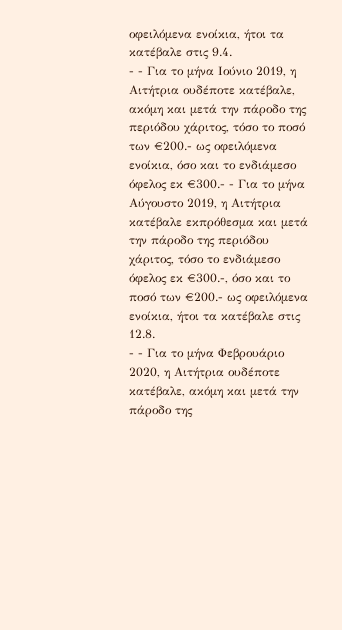οφειλόμενα ενοίκια, ήτοι τα κατέβαλε στις 9.4.
- - Για το μήνα Ιούνιο 2019, η Αιτήτρια ουδέποτε κατέβαλε, ακόμη και μετά την πάροδο της περιόδου χάριτος, τόσο το ποσό των €200.- ως οφειλόμενα ενοίκια, όσο και το ενδιάμεσο όφελος εκ €300.- - Για το μήνα Αύγουστο 2019, η Αιτήτρια κατέβαλε εκπρόθεσμα και μετά την πάροδο της περιόδου χάριτος, τόσο το ενδιάμεσο όφελος εκ €300.-, όσο και το ποσό των €200.- ως οφειλόμενα ενοίκια, ήτοι τα κατέβαλε στις 12.8.
- - Για το μήνα Φεβρουάριο 2020, η Αιτήτρια ουδέποτε κατέβαλε, ακόμη και μετά την πάροδο της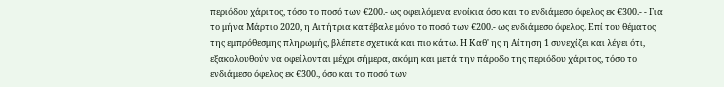περιόδου χάριτος, τόσο το ποσό των €200.- ως οφειλόμενα ενοίκια όσο και το ενδιάμεσο όφελος εκ €300.- - Για το μήνα Μάρτιο 2020, η Αιτήτρια κατέβαλε μόνο το ποσό των €200.- ως ενδιάμεσο όφελος. Επί του θέματος της εμπρόθεσμης πληρωμής, βλέπετε σχετικά και πιο κάτω. Η Καθ' ης η Αίτηση 1 συνεχίζει και λέγει ότι, εξακολουθούν να οφείλονται μέχρι σήμερα, ακόμη και μετά την πάροδο της περιόδου χάριτος, τόσο το ενδιάμεσο όφελος εκ €300., όσο και το ποσό των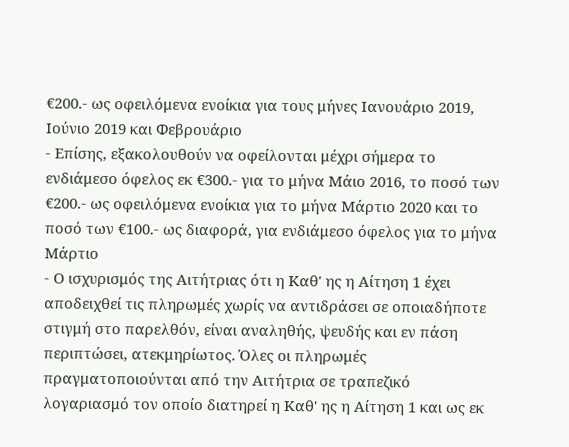€200.- ως οφειλόμενα ενοίκια για τους μήνες Ιανουάριο 2019, Ιούνιο 2019 και Φεβρουάριο
- Επίσης, εξακολουθούν να οφείλονται μέχρι σήμερα το ενδιάμεσο όφελος εκ €300.- για το μήνα Μάιο 2016, το ποσό των €200.- ως οφειλόμενα ενοίκια για το μήνα Μάρτιο 2020 και το ποσό των €100.- ως διαφορά, για ενδιάμεσο όφελος για το μήνα Μάρτιο
- Ο ισχυρισμός της Αιτήτριας ότι η Καθ' ης η Αίτηση 1 έχει αποδειχθεί τις πληρωμές χωρίς να αντιδράσει σε οποιαδήποτε στιγμή στο παρελθόν, είναι αναληθής, ψευδής και εν πάση περιπτώσει, ατεκμηρίωτος. Όλες οι πληρωμές πραγματοποιούνται από την Αιτήτρια σε τραπεζικό λογαριασμό τον οποίο διατηρεί η Καθ' ης η Αίτηση 1 και ως εκ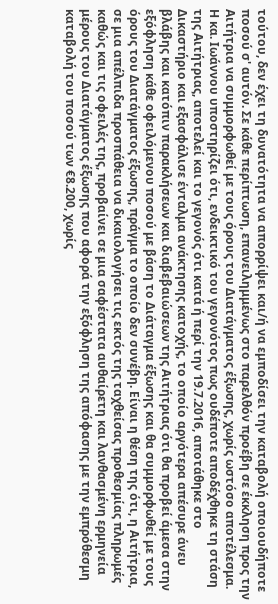τούτου, δεν έχει τη δυνατότητα να απορρίψει και/ή να εμποδίσει την καταβολή οποιουδήποτε ποσού σ' αυτόν. Σε κάθε περίπτωση, επανειλημμένως στο παρελθόν προέβη σε έκκληση προς την Αιτήτρια να συμμορφωθεί με τους όρους του Διατάγματος έξωσης, χωρίς ωστόσο αποτέλεσμα. Η κα. Ιωάννου υποστηρίζει ότι, ενδεικτικό του γεγονότος πως ουδέποτε αποδέχθηκε τη στάση της Αιτήτριας, αποτελεί και το γεγονός ότι κατά ή περί την 19.7.2016, αποτάθηκε στο Δικαστήριο και εξασφάλισε ένταλμα ανάκτησης κατοχής, το οποίο αργότερα απέσυρε άνευ βλάβης και κατόπιν παρακλήσεων και διαβεβαιώσεων της Αιτήτριας ότι θα προβεί άμεσα στην εξόφληση κάθε οφειλόμενου ποσού με βάση το Διάταγμα έξωσης και θα συμμορφωθεί με τους όρους του Διατάγματος έξωσης, πράγμα το οποίο δεν συνέβη. Είναι η θέση της ότι, η Αιτήτρια, σε μια απέλπιδα προσπάθεια να δικαιολογήσει τις εκτός της ταχθείσας προθεσμίας πληρωμές καθώς και τις οφειλές της, προβαίνει σε μια σαφέστατα αυθαίρετη και λανθασμένη ερμηνεία μέρους του Διατάγματος έξωσης που αφορά την εξόφληση της απόφασης με την εμπρόθεσμη καταβολή του ποσού των €8.200, χωρίς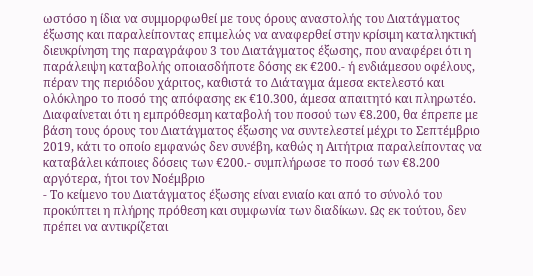ωστόσο η ίδια να συμμορφωθεί με τους όρους αναστολής του Διατάγματος έξωσης και παραλείποντας επιμελώς να αναφερθεί στην κρίσιμη καταληκτική διευκρίνηση της παραγράφου 3 του Διατάγματος έξωσης, που αναφέρει ότι η παράλειψη καταβολής οποιασδήποτε δόσης εκ €200.- ή ενδιάμεσου οφέλους, πέραν της περιόδου χάριτος, καθιστά το Διάταγμα άμεσα εκτελεστό και ολόκληρο το ποσό της απόφασης εκ €10.300, άμεσα απαιτητό και πληρωτέο. Διαφαίνεται ότι η εμπρόθεσμη καταβολή του ποσού των €8.200, θα έπρεπε με βάση τους όρους του Διατάγματος έξωσης να συντελεστεί μέχρι το Σεπτέμβριο 2019, κάτι το οποίο εμφανώς δεν συνέβη, καθώς η Αιτήτρια παραλείποντας να καταβάλει κάποιες δόσεις των €200.- συμπλήρωσε το ποσό των €8.200 αργότερα, ήτοι τον Νοέμβριο
- Το κείμενο του Διατάγματος έξωσης είναι ενιαίο και από το σύνολό του προκύπτει η πλήρης πρόθεση και συμφωνία των διαδίκων. Ως εκ τούτου, δεν πρέπει να αντικρίζεται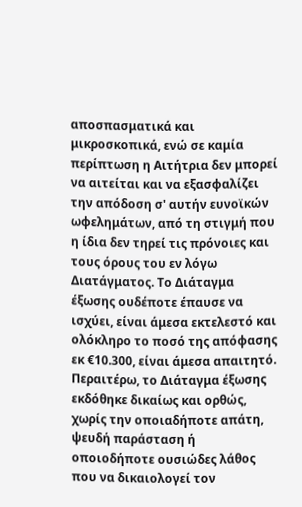αποσπασματικά και μικροσκοπικά, ενώ σε καμία περίπτωση η Αιτήτρια δεν μπορεί να αιτείται και να εξασφαλίζει την απόδοση σ' αυτήν ευνοϊκών ωφελημάτων, από τη στιγμή που η ίδια δεν τηρεί τις πρόνοιες και τους όρους του εν λόγω Διατάγματος. Το Διάταγμα έξωσης ουδέποτε έπαυσε να ισχύει, είναι άμεσα εκτελεστό και ολόκληρο το ποσό της απόφασης εκ €10.300, είναι άμεσα απαιτητό. Περαιτέρω, το Διάταγμα έξωσης εκδόθηκε δικαίως και ορθώς, χωρίς την οποιαδήποτε απάτη, ψευδή παράσταση ή οποιοδήποτε ουσιώδες λάθος που να δικαιολογεί τον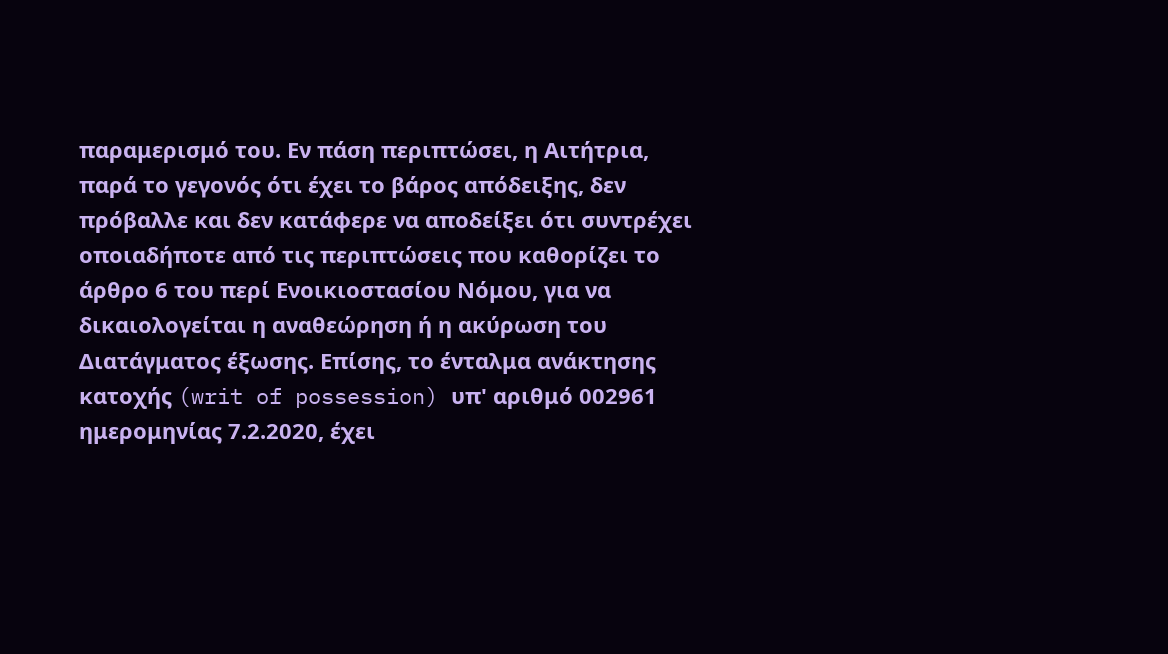παραμερισμό του. Εν πάση περιπτώσει, η Αιτήτρια, παρά το γεγονός ότι έχει το βάρος απόδειξης, δεν πρόβαλλε και δεν κατάφερε να αποδείξει ότι συντρέχει οποιαδήποτε από τις περιπτώσεις που καθορίζει το άρθρο 6 του περί Ενοικιοστασίου Νόμου, για να δικαιολογείται η αναθεώρηση ή η ακύρωση του Διατάγματος έξωσης. Επίσης, το ένταλμα ανάκτησης κατοχής (writ of possession) υπ' αριθμό 002961 ημερομηνίας 7.2.2020, έχει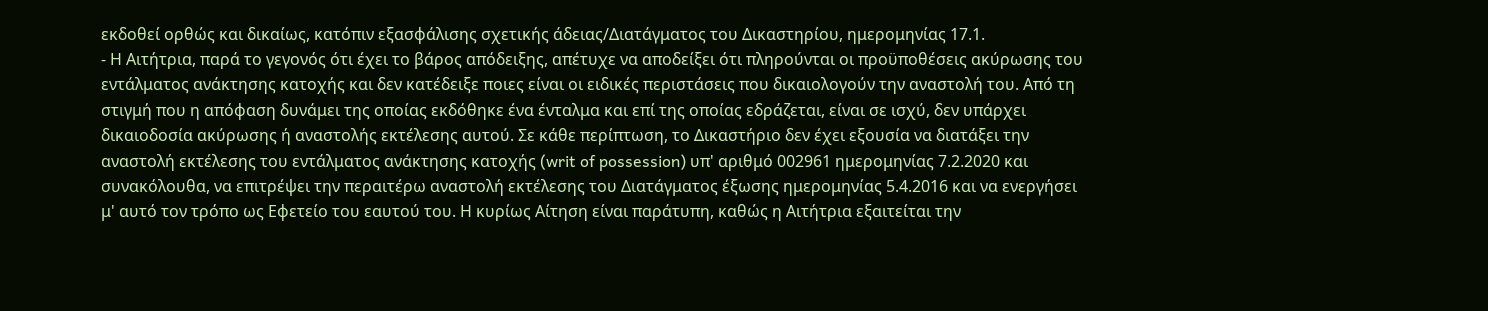εκδοθεί ορθώς και δικαίως, κατόπιν εξασφάλισης σχετικής άδειας/Διατάγματος του Δικαστηρίου, ημερομηνίας 17.1.
- Η Αιτήτρια, παρά το γεγονός ότι έχει το βάρος απόδειξης, απέτυχε να αποδείξει ότι πληρούνται οι προϋποθέσεις ακύρωσης του εντάλματος ανάκτησης κατοχής και δεν κατέδειξε ποιες είναι οι ειδικές περιστάσεις που δικαιολογούν την αναστολή του. Από τη στιγμή που η απόφαση δυνάμει της οποίας εκδόθηκε ένα ένταλμα και επί της οποίας εδράζεται, είναι σε ισχύ, δεν υπάρχει δικαιοδοσία ακύρωσης ή αναστολής εκτέλεσης αυτού. Σε κάθε περίπτωση, το Δικαστήριο δεν έχει εξουσία να διατάξει την αναστολή εκτέλεσης του εντάλματος ανάκτησης κατοχής (writ of possession) υπ' αριθμό 002961 ημερομηνίας 7.2.2020 και συνακόλουθα, να επιτρέψει την περαιτέρω αναστολή εκτέλεσης του Διατάγματος έξωσης ημερομηνίας 5.4.2016 και να ενεργήσει μ' αυτό τον τρόπο ως Εφετείο του εαυτού του. Η κυρίως Αίτηση είναι παράτυπη, καθώς η Αιτήτρια εξαιτείται την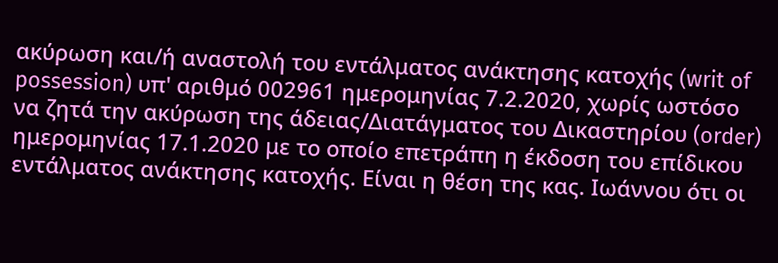ακύρωση και/ή αναστολή του εντάλματος ανάκτησης κατοχής (writ of possession) υπ' αριθμό 002961 ημερομηνίας 7.2.2020, χωρίς ωστόσο να ζητά την ακύρωση της άδειας/Διατάγματος του Δικαστηρίου (order) ημερομηνίας 17.1.2020 με το οποίο επετράπη η έκδοση του επίδικου εντάλματος ανάκτησης κατοχής. Είναι η θέση της κας. Ιωάννου ότι οι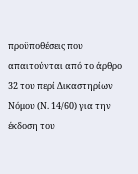προϋποθέσεις που απαιτούνται από το άρθρο 32 του περί Δικαστηρίων Νόμου (Ν. 14/60) για την έκδοση του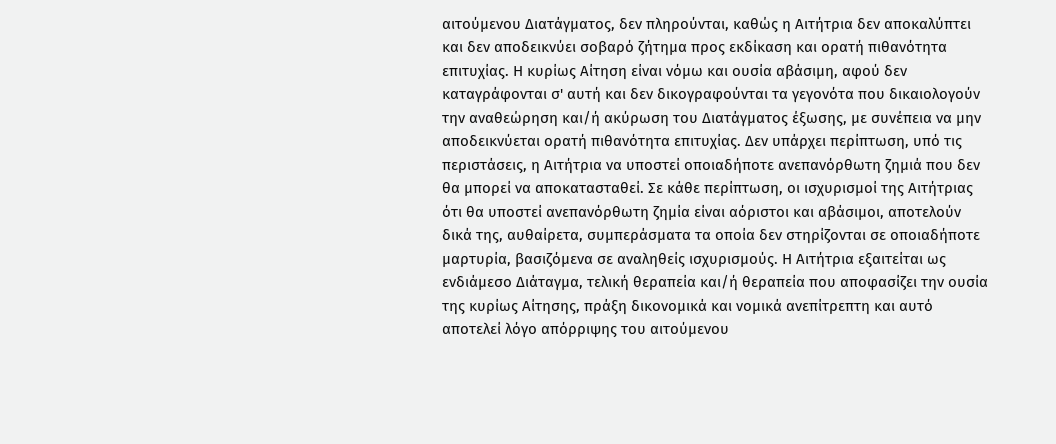αιτούμενου Διατάγματος, δεν πληρούνται, καθώς η Αιτήτρια δεν αποκαλύπτει και δεν αποδεικνύει σοβαρό ζήτημα προς εκδίκαση και ορατή πιθανότητα επιτυχίας. Η κυρίως Αίτηση είναι νόμω και ουσία αβάσιμη, αφού δεν καταγράφονται σ' αυτή και δεν δικογραφούνται τα γεγονότα που δικαιολογούν την αναθεώρηση και/ή ακύρωση του Διατάγματος έξωσης, με συνέπεια να μην αποδεικνύεται ορατή πιθανότητα επιτυχίας. Δεν υπάρχει περίπτωση, υπό τις περιστάσεις, η Αιτήτρια να υποστεί οποιαδήποτε ανεπανόρθωτη ζημιά που δεν θα μπορεί να αποκατασταθεί. Σε κάθε περίπτωση, οι ισχυρισμοί της Αιτήτριας ότι θα υποστεί ανεπανόρθωτη ζημία είναι αόριστοι και αβάσιμοι, αποτελούν δικά της, αυθαίρετα, συμπεράσματα τα οποία δεν στηρίζονται σε οποιαδήποτε μαρτυρία, βασιζόμενα σε αναληθείς ισχυρισμούς. Η Αιτήτρια εξαιτείται ως ενδιάμεσο Διάταγμα, τελική θεραπεία και/ή θεραπεία που αποφασίζει την ουσία της κυρίως Αίτησης, πράξη δικονομικά και νομικά ανεπίτρεπτη και αυτό αποτελεί λόγο απόρριψης του αιτούμενου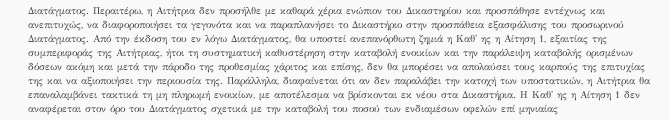Διατάγματος. Περαιτέρω, η Αιτήτρια δεν προσήλθε με καθαρά χέρια ενώπιον του Δικαστηρίου και προσπάθησε εντέχνως και ανεπιτυχώς, να διαφοροποιήσει τα γεγονότα και να παραπλανήσει το Δικαστήριο στην προσπάθεια εξασφάλισης του προσωρινού Διατάγματος. Από την έκδοση του εν λόγω Διατάγματος, θα υποστεί ανεπανόρθωτη ζημιά η Καθ' ης η Αίτηση 1, εξαιτίας της συμπεριφοράς της Αιτήτριας, ήτοι τη συστηματική καθυστέρηση στην καταβολή ενοικίων και την παράλειψη καταβολής ορισμένων δόσεων ακόμη και μετά την πάροδο της προθεσμίας χάριτος και επίσης, δεν θα μπορέσει να απολαύσει τους καρπούς της επιτυχίας της και να αξιοποιήσει την περιουσία της. Παράλληλα, διαφαίνεται ότι αν δεν παραλάβει την κατοχή των υποστατικών, η Αιτήτρια θα επαναλαμβάνει τακτικά τη μη πληρωμή ενοικίων, με αποτέλεσμα να βρίσκονται εκ νέου στα Δικαστήρια. Η Καθ' ης η Αίτηση 1 δεν αναφέρεται στον όρο του Διατάγματος σχετικά με την καταβολή του ποσού των ενδιαμέσων οφελών επί μηνιαίας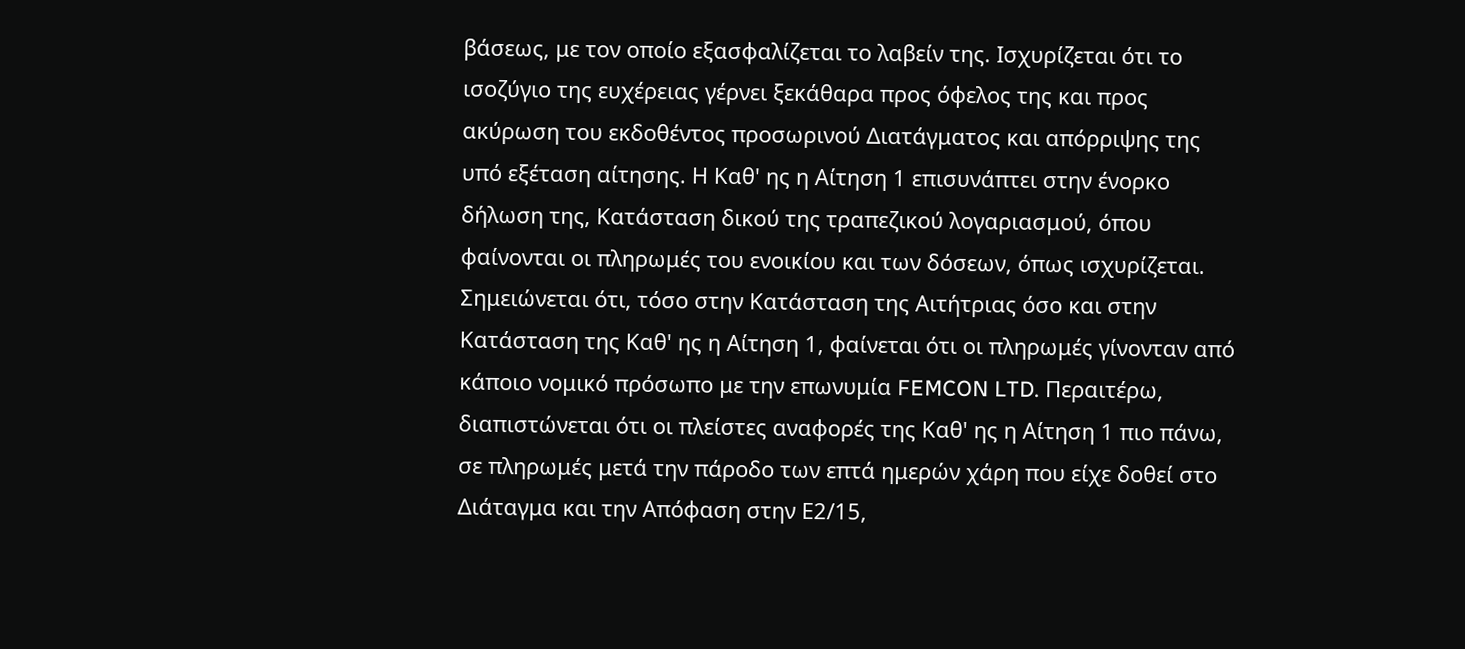βάσεως, με τον οποίο εξασφαλίζεται το λαβείν της. Ισχυρίζεται ότι το ισοζύγιο της ευχέρειας γέρνει ξεκάθαρα προς όφελος της και προς ακύρωση του εκδοθέντος προσωρινού Διατάγματος και απόρριψης της υπό εξέταση αίτησης. Η Καθ' ης η Αίτηση 1 επισυνάπτει στην ένορκο δήλωση της, Κατάσταση δικού της τραπεζικού λογαριασμού, όπου φαίνονται οι πληρωμές του ενοικίου και των δόσεων, όπως ισχυρίζεται. Σημειώνεται ότι, τόσο στην Κατάσταση της Αιτήτριας όσο και στην Κατάσταση της Καθ' ης η Αίτηση 1, φαίνεται ότι οι πληρωμές γίνονταν από κάποιο νομικό πρόσωπο με την επωνυμία FEMCON LTD. Περαιτέρω, διαπιστώνεται ότι οι πλείστες αναφορές της Καθ' ης η Αίτηση 1 πιο πάνω, σε πληρωμές μετά την πάροδο των επτά ημερών χάρη που είχε δοθεί στο Διάταγμα και την Απόφαση στην Ε2/15,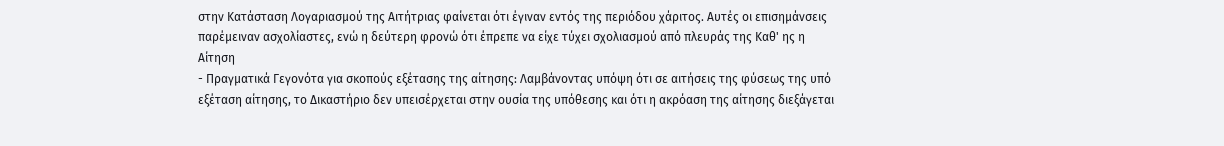στην Κατάσταση Λογαριασμού της Αιτήτριας φαίνεται ότι έγιναν εντός της περιόδου χάριτος. Αυτές οι επισημάνσεις παρέμειναν ασχολίαστες, ενώ η δεύτερη φρονώ ότι έπρεπε να είχε τύχει σχολιασμού από πλευράς της Καθ' ης η Αίτηση
- Πραγματικά Γεγονότα για σκοπούς εξέτασης της αίτησης: Λαμβάνοντας υπόψη ότι σε αιτήσεις της φύσεως της υπό εξέταση αίτησης, το Δικαστήριο δεν υπεισέρχεται στην ουσία της υπόθεσης και ότι η ακρόαση της αίτησης διεξάγεται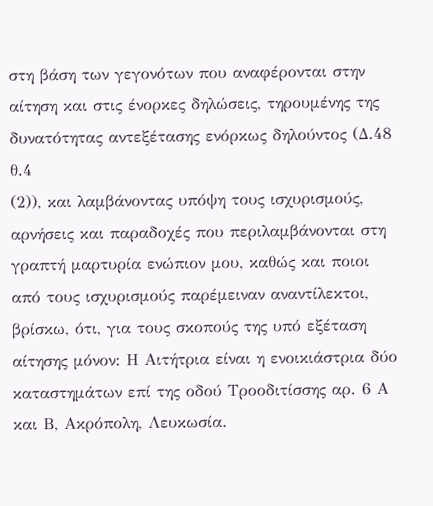στη βάση των γεγονότων που αναφέρονται στην αίτηση και στις ένορκες δηλώσεις, τηρουμένης της δυνατότητας αντεξέτασης ενόρκως δηλούντος (Δ.48 θ.4
(2)), και λαμβάνοντας υπόψη τους ισχυρισμούς, αρνήσεις και παραδοχές που περιλαμβάνονται στη γραπτή μαρτυρία ενώπιον μου, καθώς και ποιοι από τους ισχυρισμούς παρέμειναν αναντίλεκτοι, βρίσκω, ότι, για τους σκοπούς της υπό εξέταση αίτησης μόνον: Η Αιτήτρια είναι η ενοικιάστρια δύο καταστημάτων επί της οδού Τροοδιτίσσης αρ. 6 Α και Β, Ακρόπολη, Λευκωσία.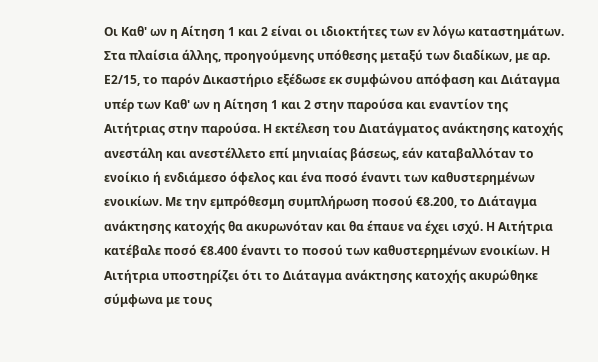Οι Καθ' ων η Αίτηση 1 και 2 είναι οι ιδιοκτήτες των εν λόγω καταστημάτων. Στα πλαίσια άλλης, προηγούμενης υπόθεσης μεταξύ των διαδίκων, με αρ. Ε2/15, το παρόν Δικαστήριο εξέδωσε εκ συμφώνου απόφαση και Διάταγμα υπέρ των Καθ' ων η Αίτηση 1 και 2 στην παρούσα και εναντίον της Αιτήτριας στην παρούσα. Η εκτέλεση του Διατάγματος ανάκτησης κατοχής ανεστάλη και ανεστέλλετο επί μηνιαίας βάσεως, εάν καταβαλλόταν το ενοίκιο ή ενδιάμεσο όφελος και ένα ποσό έναντι των καθυστερημένων ενοικίων. Με την εμπρόθεσμη συμπλήρωση ποσού €8.200, το Διάταγμα ανάκτησης κατοχής θα ακυρωνόταν και θα έπαυε να έχει ισχύ. Η Αιτήτρια κατέβαλε ποσό €8.400 έναντι το ποσού των καθυστερημένων ενοικίων. Η Αιτήτρια υποστηρίζει ότι το Διάταγμα ανάκτησης κατοχής ακυρώθηκε σύμφωνα με τους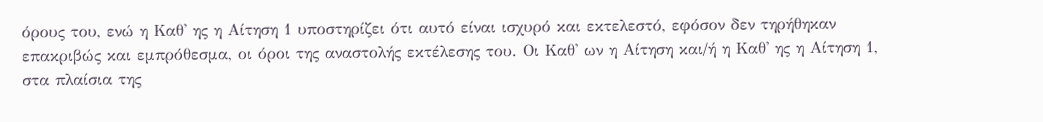όρους του, ενώ η Καθ' ης η Αίτηση 1 υποστηρίζει ότι αυτό είναι ισχυρό και εκτελεστό, εφόσον δεν τηρήθηκαν επακριβώς και εμπρόθεσμα, οι όροι της αναστολής εκτέλεσης του. Οι Καθ' ων η Αίτηση και/ή η Καθ' ης η Αίτηση 1, στα πλαίσια της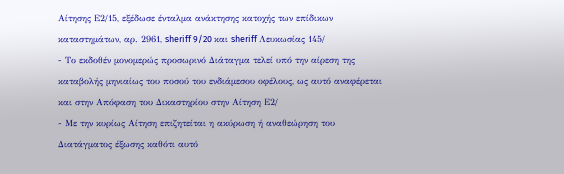Αίτησης Ε2/15, εξέδωσε ένταλμα ανάκτησης κατοχής των επίδικων καταστημάτων, αρ. 2961, sheriff 9/20 και sheriff Λευκωσίας 145/
- Το εκδοθέν μονομερώς προσωρινό Διάταγμα τελεί υπό την αίρεση της καταβολής μηνιαίως του ποσού του ενδιάμεσου οφέλους, ως αυτό αναφέρεται και στην Απόφαση του Δικαστηρίου στην Αίτηση Ε2/
- Με την κυρίως Αίτηση επιζητείται η ακύρωση ή αναθεώρηση του Διατάγματος έξωσης καθότι αυτό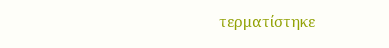τερματίστηκε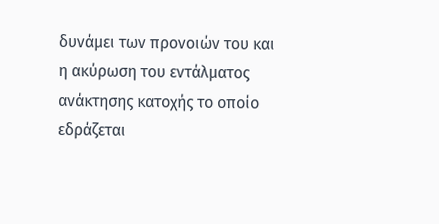δυνάμει των προνοιών του και η ακύρωση του εντάλματος ανάκτησης κατοχής το οποίο εδράζεται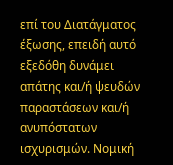επί του Διατάγματος έξωσης, επειδή αυτό εξεδόθη δυνάμει απάτης και/ή ψευδών παραστάσεων και/ή ανυπόστατων ισχυρισμών. Νομική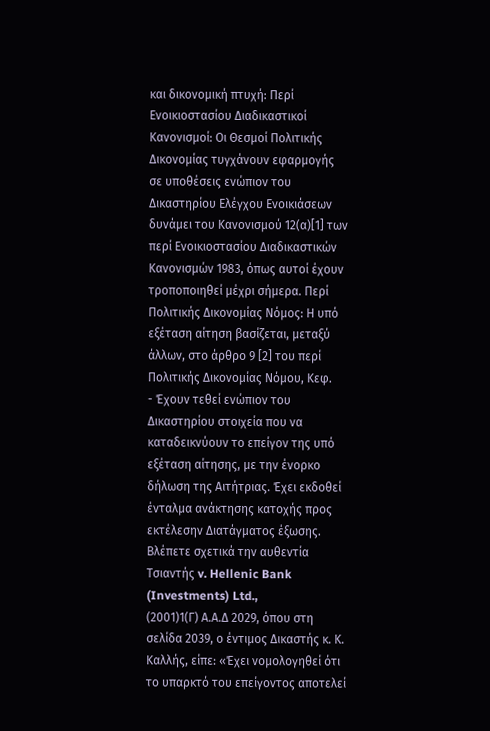και δικονομική πτυχή: Περί Ενοικιοστασίου Διαδικαστικοί Κανονισμοί: Οι Θεσμοί Πολιτικής Δικονομίας τυγχάνουν εφαρμογής σε υποθέσεις ενώπιον του Δικαστηρίου Ελέγχου Ενοικιάσεων δυνάμει του Κανονισμού 12(α)[1] των περί Ενοικιοστασίου Διαδικαστικών Κανονισμών 1983, όπως αυτοί έχουν τροποποιηθεί μέχρι σήμερα. Περί Πολιτικής Δικονομίας Νόμος: Η υπό εξέταση αίτηση βασίζεται, μεταξύ άλλων, στο άρθρο 9 [2] του περί Πολιτικής Δικονομίας Νόμου, Κεφ.
- Έχουν τεθεί ενώπιον του Δικαστηρίου στοιχεία που να καταδεικνύουν το επείγον της υπό εξέταση αίτησης, με την ένορκο δήλωση της Αιτήτριας. Έχει εκδοθεί ένταλμα ανάκτησης κατοχής προς εκτέλεσην Διατάγματος έξωσης. Βλέπετε σχετικά την αυθεντία Τσιαντής v. Hellenic Bank (Investments) Ltd.,
(2001)1(Γ) Α.Α.Δ 2029, όπου στη σελίδα 2039, ο έντιμος Δικαστής κ. Κ. Καλλής, είπε: «Έχει νομολογηθεί ότι το υπαρκτό του επείγοντος αποτελεί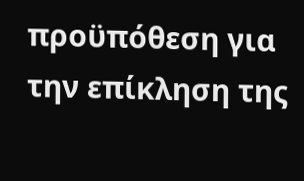προϋπόθεση για την επίκληση της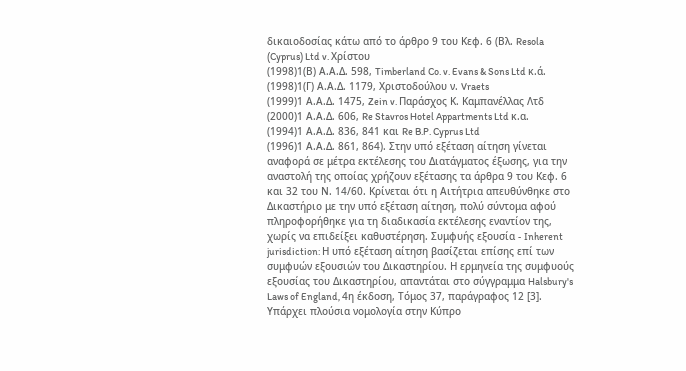δικαιοδοσίας κάτω από το άρθρο 9 του Κεφ. 6 (Βλ. Resola (Cyprus) Ltd v. Χρίστου
(1998)1(Β) Α.Α.Δ. 598, Timberland Co. v. Evans & Sons Ltd κ.ά.
(1998)1(Γ) Α.Α.Δ. 1179, Χριστοδούλου ν. Vraets
(1999)1 Α.Α.Δ. 1475, Zein v. Παράσχος Κ. Καμπανέλλας Λτδ
(2000)1 Α.Α.Δ. 606, Re Stavros Hotel Appartments Ltd κ.α.
(1994)1 Α.Α.Δ. 836, 841 και Re B.P. Cyprus Ltd
(1996)1 Α.Α.Δ. 861, 864). Στην υπό εξέταση αίτηση γίνεται αναφορά σε μέτρα εκτέλεσης του Διατάγματος έξωσης, για την αναστολή της οποίας χρήζουν εξέτασης τα άρθρα 9 του Κεφ. 6 και 32 του Ν. 14/60. Κρίνεται ότι η Αιτήτρια απευθύνθηκε στο Δικαστήριο με την υπό εξέταση αίτηση, πολύ σύντομα αφού πληροφορήθηκε για τη διαδικασία εκτέλεσης εναντίον της, χωρίς να επιδείξει καθυστέρηση. Συμφυής εξουσία - Inherent jurisdiction: Η υπό εξέταση αίτηση βασίζεται επίσης επί των συμφυών εξουσιών του Δικαστηρίου. Η ερμηνεία της συμφυούς εξουσίας του Δικαστηρίου, απαντάται στο σύγγραμμα Halsbury's Laws of England, 4η έκδοση, Τόμος 37, παράγραφος 12 [3]. Υπάρχει πλούσια νομολογία στην Κύπρο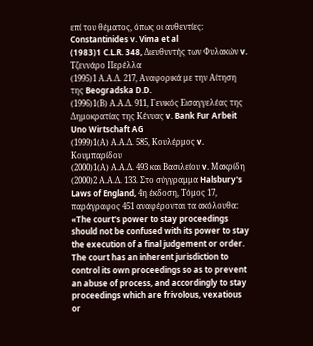επί του θέματος, όπως οι αυθεντίες: Constantinides v. Vima et al
(1983)1 C.L.R. 348, Διευθυντής των Φυλακών v. Τζεννάρο Περέλλα
(1995)1 Α.Α.Δ. 217, Αναφορικά με την Αίτηση της Beogradska D.D.
(1996)1(Β) Α.Α.Δ. 911, Γενικός Εισαγγελέας της Δημοκρατίας της Κένυας v. Bank Fur Arbeit Uno Wirtschaft AG
(1999)1(Α) Α.Α.Δ. 585, Κουλέρμος v. Κουμπαρίδου
(2000)1(Α) Α.Α.Δ. 493 και Βασιλείου v. Μακρίδη
(2000)2 Α.Α.Δ. 133. Στο σύγγραμμα Halsbury's Laws of England, 4η έκδοση, Τόμος 17, παράγραφος 451 αναφέρονται τα ακόλουθα: «The court's power to stay proceedings should not be confused with its power to stay the execution of a final judgement or order. The court has an inherent jurisdiction to control its own proceedings so as to prevent an abuse of process, and accordingly to stay proceedings which are frivolous, vexatious or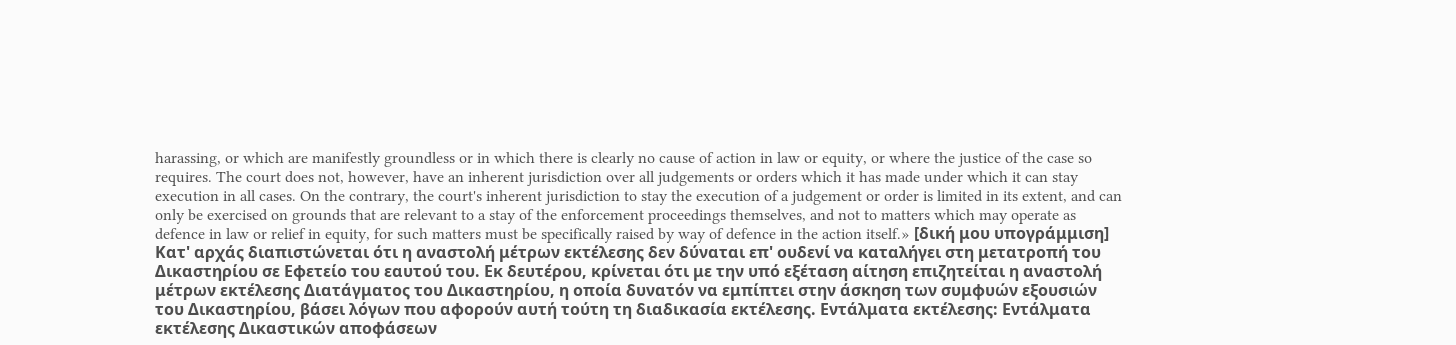harassing, or which are manifestly groundless or in which there is clearly no cause of action in law or equity, or where the justice of the case so requires. The court does not, however, have an inherent jurisdiction over all judgements or orders which it has made under which it can stay execution in all cases. On the contrary, the court's inherent jurisdiction to stay the execution of a judgement or order is limited in its extent, and can only be exercised on grounds that are relevant to a stay of the enforcement proceedings themselves, and not to matters which may operate as defence in law or relief in equity, for such matters must be specifically raised by way of defence in the action itself.» [δική μου υπογράμμιση] Κατ' αρχάς διαπιστώνεται ότι η αναστολή μέτρων εκτέλεσης δεν δύναται επ' ουδενί να καταλήγει στη μετατροπή του Δικαστηρίου σε Εφετείο του εαυτού του. Εκ δευτέρου, κρίνεται ότι με την υπό εξέταση αίτηση επιζητείται η αναστολή μέτρων εκτέλεσης Διατάγματος του Δικαστηρίου, η οποία δυνατόν να εμπίπτει στην άσκηση των συμφυών εξουσιών του Δικαστηρίου, βάσει λόγων που αφορούν αυτή τούτη τη διαδικασία εκτέλεσης. Εντάλματα εκτέλεσης: Εντάλματα εκτέλεσης Δικαστικών αποφάσεων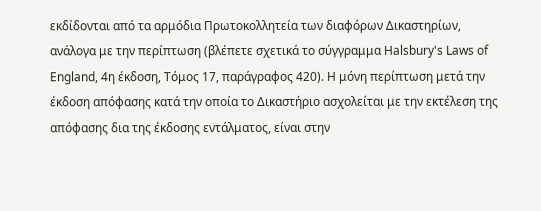εκδίδονται από τα αρμόδια Πρωτοκολλητεία των διαφόρων Δικαστηρίων, ανάλογα με την περίπτωση (βλέπετε σχετικά το σύγγραμμα Halsbury's Laws of England, 4η έκδοση, Τόμος 17, παράγραφος 420). Η μόνη περίπτωση μετά την έκδοση απόφασης κατά την οποία το Δικαστήριο ασχολείται με την εκτέλεση της απόφασης δια της έκδοσης εντάλματος, είναι στην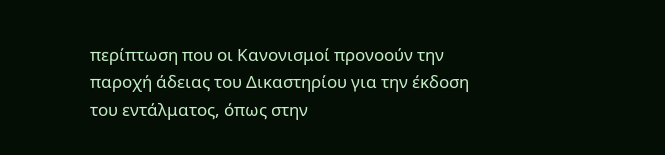περίπτωση που οι Κανονισμοί προνοούν την παροχή άδειας του Δικαστηρίου για την έκδοση του εντάλματος, όπως στην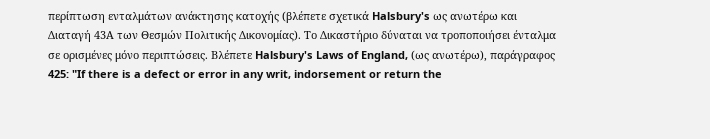περίπτωση ενταλμάτων ανάκτησης κατοχής (βλέπετε σχετικά Halsbury's ως ανωτέρω και Διαταγή 43Α των Θεσμών Πολιτικής Δικονομίας). Το Δικαστήριο δύναται να τροποποιήσει ένταλμα σε ορισμένες μόνο περιπτώσεις. Βλέπετε Halsbury's Laws of England, (ως ανωτέρω), παράγραφος 425: "If there is a defect or error in any writ, indorsement or return the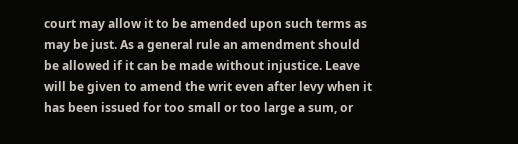court may allow it to be amended upon such terms as may be just. As a general rule an amendment should be allowed if it can be made without injustice. Leave will be given to amend the writ even after levy when it has been issued for too small or too large a sum, or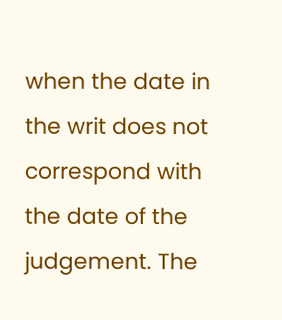when the date in the writ does not correspond with the date of the judgement. The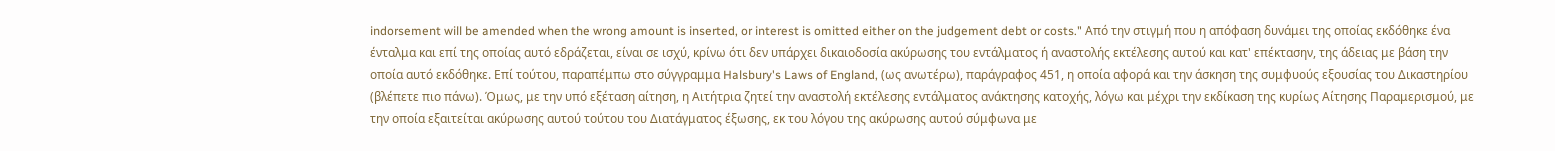indorsement will be amended when the wrong amount is inserted, or interest is omitted either on the judgement debt or costs." Από την στιγμή που η απόφαση δυνάμει της οποίας εκδόθηκε ένα ένταλμα και επί της οποίας αυτό εδράζεται, είναι σε ισχύ, κρίνω ότι δεν υπάρχει δικαιοδοσία ακύρωσης του εντάλματος ή αναστολής εκτέλεσης αυτού και κατ' επέκτασην, της άδειας με βάση την οποία αυτό εκδόθηκε. Επί τούτου, παραπέμπω στο σύγγραμμα Halsbury's Laws of England, (ως ανωτέρω), παράγραφος 451, η οποία αφορά και την άσκηση της συμφυούς εξουσίας του Δικαστηρίου (βλέπετε πιο πάνω). Όμως, με την υπό εξέταση αίτηση, η Αιτήτρια ζητεί την αναστολή εκτέλεσης εντάλματος ανάκτησης κατοχής, λόγω και μέχρι την εκδίκαση της κυρίως Αίτησης Παραμερισμού, με την οποία εξαιτείται ακύρωσης αυτού τούτου του Διατάγματος έξωσης, εκ του λόγου της ακύρωσης αυτού σύμφωνα με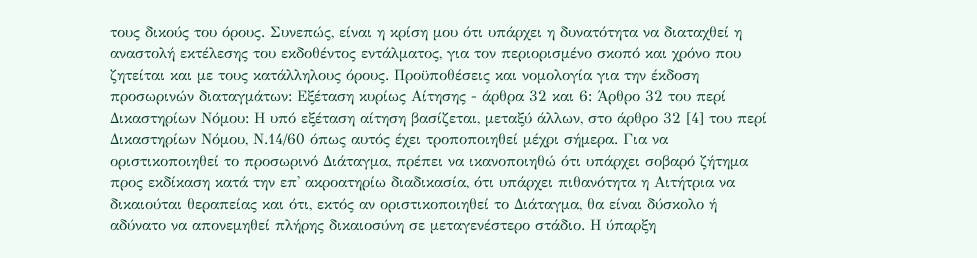τους δικούς του όρους. Συνεπώς, είναι η κρίση μου ότι υπάρχει η δυνατότητα να διαταχθεί η αναστολή εκτέλεσης του εκδοθέντος εντάλματος, για τον περιορισμένο σκοπό και χρόνο που ζητείται και με τους κατάλληλους όρους. Προϋποθέσεις και νομολογία για την έκδοση προσωρινών διαταγμάτων: Εξέταση κυρίως Αίτησης - άρθρα 32 και 6: Άρθρο 32 του περί Δικαστηρίων Νόμου: Η υπό εξέταση αίτηση βασίζεται, μεταξύ άλλων, στο άρθρο 32 [4] του περί Δικαστηρίων Νόμου, Ν.14/60 όπως αυτός έχει τροποποιηθεί μέχρι σήμερα. Για να οριστικοποιηθεί το προσωρινό Διάταγμα, πρέπει να ικανοποιηθώ ότι υπάρχει σοβαρό ζήτημα προς εκδίκαση κατά την επ' ακροατηρίω διαδικασία, ότι υπάρχει πιθανότητα η Αιτήτρια να δικαιούται θεραπείας και ότι, εκτός αν οριστικοποιηθεί το Διάταγμα, θα είναι δύσκολο ή αδύνατο να απονεμηθεί πλήρης δικαιοσύνη σε μεταγενέστερο στάδιο. Η ύπαρξη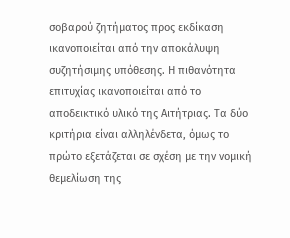σοβαρού ζητήματος προς εκδίκαση ικανοποιείται από την αποκάλυψη συζητήσιμης υπόθεσης. Η πιθανότητα επιτυχίας ικανοποιείται από το αποδεικτικό υλικό της Αιτήτριας. Τα δύο κριτήρια είναι αλληλένδετα, όμως το πρώτο εξετάζεται σε σχέση με την νομική θεμελίωση της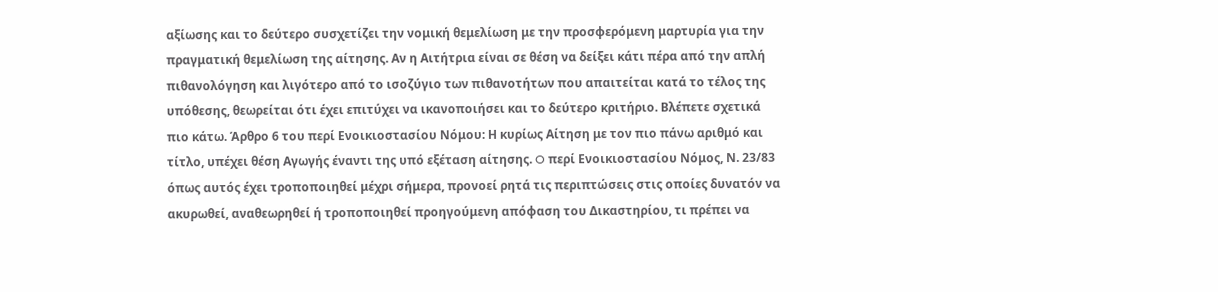αξίωσης και το δεύτερο συσχετίζει την νομική θεμελίωση με την προσφερόμενη μαρτυρία για την πραγματική θεμελίωση της αίτησης. Αν η Αιτήτρια είναι σε θέση να δείξει κάτι πέρα από την απλή πιθανολόγηση και λιγότερο από το ισοζύγιο των πιθανοτήτων που απαιτείται κατά το τέλος της υπόθεσης, θεωρείται ότι έχει επιτύχει να ικανοποιήσει και το δεύτερο κριτήριο. Βλέπετε σχετικά πιο κάτω. Άρθρο 6 του περί Ενοικιοστασίου Νόμου: Η κυρίως Αίτηση με τον πιο πάνω αριθμό και τίτλο, υπέχει θέση Αγωγής έναντι της υπό εξέταση αίτησης. O περί Ενοικιοστασίου Νόμος, Ν. 23/83 όπως αυτός έχει τροποποιηθεί μέχρι σήμερα, προνοεί ρητά τις περιπτώσεις στις οποίες δυνατόν να ακυρωθεί, αναθεωρηθεί ή τροποποιηθεί προηγούμενη απόφαση του Δικαστηρίου, τι πρέπει να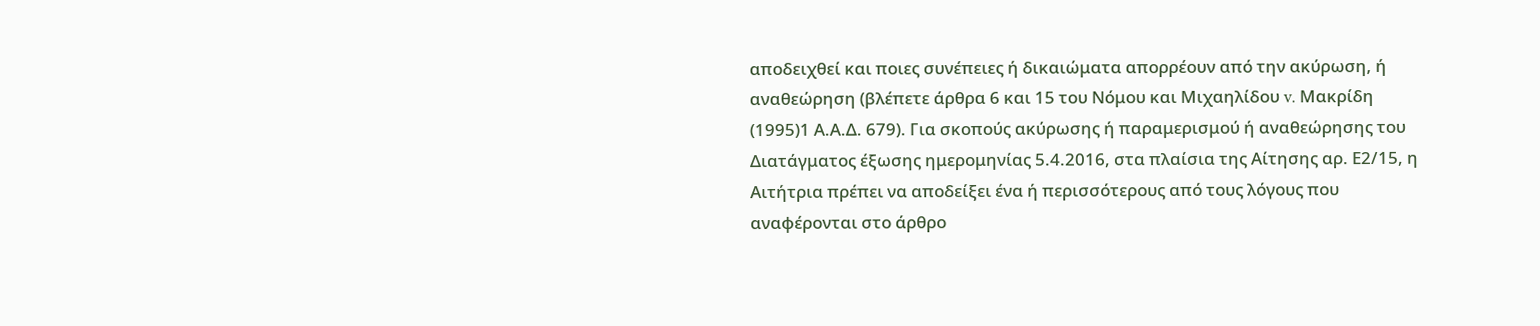αποδειχθεί και ποιες συνέπειες ή δικαιώματα απορρέουν από την ακύρωση, ή αναθεώρηση (βλέπετε άρθρα 6 και 15 του Νόμου και Μιχαηλίδου v. Μακρίδη
(1995)1 Α.Α.Δ. 679). Για σκοπούς ακύρωσης ή παραμερισμού ή αναθεώρησης του Διατάγματος έξωσης ημερομηνίας 5.4.2016, στα πλαίσια της Αίτησης αρ. Ε2/15, η Αιτήτρια πρέπει να αποδείξει ένα ή περισσότερους από τους λόγους που αναφέρονται στο άρθρο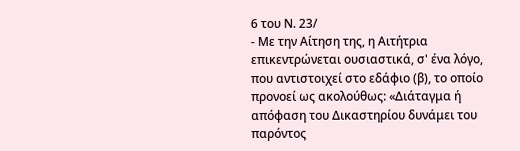6 του Ν. 23/
- Με την Αίτηση της, η Αιτήτρια επικεντρώνεται ουσιαστικά, σ' ένα λόγο, που αντιστοιχεί στο εδάφιο (β), το οποίο προνοεί ως ακολούθως: «Διάταγμα ή απόφαση του Δικαστηρίου δυνάμει του παρόντος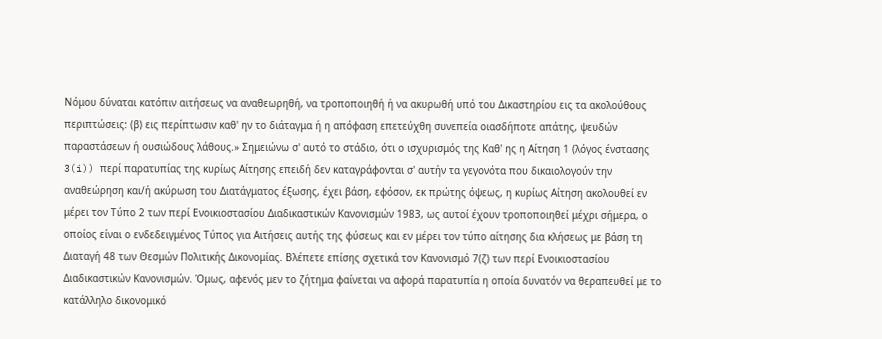Νόμου δύναται κατόπιν αιτήσεως να αναθεωρηθή, να τροποποιηθή ή να ακυρωθή υπό του Δικαστηρίου εις τα ακολούθους περιπτώσεις: (β) εις περίπτωσιν καθ' ην το διάταγμα ή η απόφαση επετεύχθη συνεπεία οιασδήποτε απάτης, ψευδών παραστάσεων ή ουσιώδους λάθους.» Σημειώνω σ' αυτό το στάδιο, ότι ο ισχυρισμός της Καθ' ης η Αίτηση 1 (λόγος ένστασης 3(i)) περί παρατυπίας της κυρίως Αίτησης επειδή δεν καταγράφονται σ' αυτήν τα γεγονότα που δικαιολογούν την αναθεώρηση και/ή ακύρωση του Διατάγματος έξωσης, έχει βάση, εφόσον, εκ πρώτης όψεως, η κυρίως Αίτηση ακολουθεί εν μέρει τον Τύπο 2 των περί Ενοικιοστασίου Διαδικαστικών Κανονισμών 1983, ως αυτοί έχουν τροποποιηθεί μέχρι σήμερα, ο οποίος είναι ο ενδεδειγμένος Τύπος για Αιτήσεις αυτής της φύσεως και εν μέρει τον τύπο αίτησης δια κλήσεως με βάση τη Διαταγή 48 των Θεσμών Πολιτικής Δικονομίας. Βλέπετε επίσης σχετικά τον Κανονισμό 7(ζ) των περί Ενοικιοστασίου Διαδικαστικών Κανονισμών. Όμως, αφενός μεν το ζήτημα φαίνεται να αφορά παρατυπία η οποία δυνατόν να θεραπευθεί με το κατάλληλο δικονομικό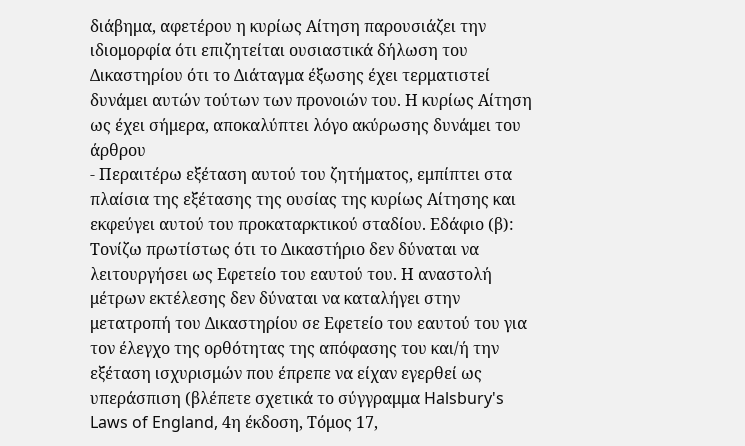διάβημα, αφετέρου η κυρίως Αίτηση παρουσιάζει την ιδιομορφία ότι επιζητείται ουσιαστικά δήλωση του Δικαστηρίου ότι το Διάταγμα έξωσης έχει τερματιστεί δυνάμει αυτών τούτων των προνοιών του. Η κυρίως Αίτηση ως έχει σήμερα, αποκαλύπτει λόγο ακύρωσης δυνάμει του άρθρου
- Περαιτέρω εξέταση αυτού του ζητήματος, εμπίπτει στα πλαίσια της εξέτασης της ουσίας της κυρίως Αίτησης και εκφεύγει αυτού του προκαταρκτικού σταδίου. Εδάφιο (β): Τονίζω πρωτίστως ότι το Δικαστήριο δεν δύναται να λειτουργήσει ως Εφετείο του εαυτού του. Η αναστολή μέτρων εκτέλεσης δεν δύναται να καταλήγει στην μετατροπή του Δικαστηρίου σε Εφετείο του εαυτού του για τον έλεγχο της ορθότητας της απόφασης του και/ή την εξέταση ισχυρισμών που έπρεπε να είχαν εγερθεί ως υπεράσπιση (βλέπετε σχετικά το σύγγραμμα Halsbury's Laws of England, 4η έκδοση, Τόμος 17,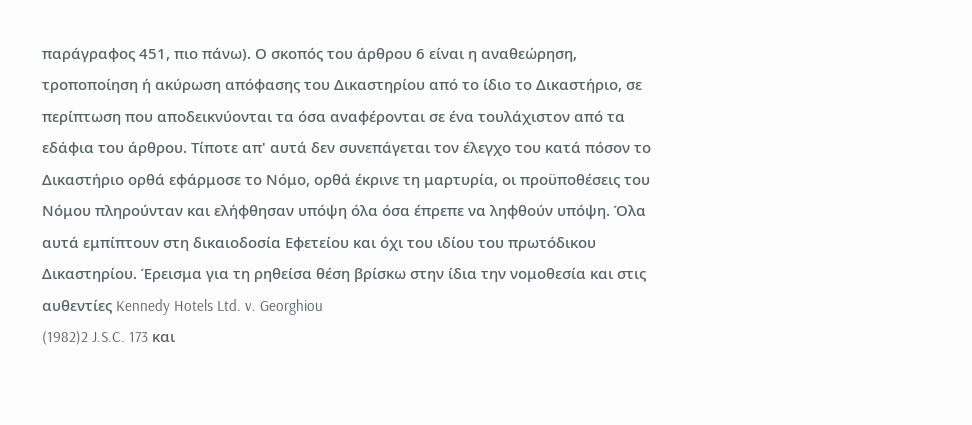παράγραφος 451, πιο πάνω). Ο σκοπός του άρθρου 6 είναι η αναθεώρηση, τροποποίηση ή ακύρωση απόφασης του Δικαστηρίου από το ίδιο το Δικαστήριο, σε περίπτωση που αποδεικνύονται τα όσα αναφέρονται σε ένα τουλάχιστον από τα εδάφια του άρθρου. Τίποτε απ' αυτά δεν συνεπάγεται τον έλεγχο του κατά πόσον το Δικαστήριο ορθά εφάρμοσε το Νόμο, ορθά έκρινε τη μαρτυρία, οι προϋποθέσεις του Νόμου πληρούνταν και ελήφθησαν υπόψη όλα όσα έπρεπε να ληφθούν υπόψη. Όλα αυτά εμπίπτουν στη δικαιοδοσία Εφετείου και όχι του ιδίου του πρωτόδικου Δικαστηρίου. Έρεισμα για τη ρηθείσα θέση βρίσκω στην ίδια την νομοθεσία και στις αυθεντίες Kennedy Hotels Ltd. v. Georghiou
(1982)2 J.S.C. 173 και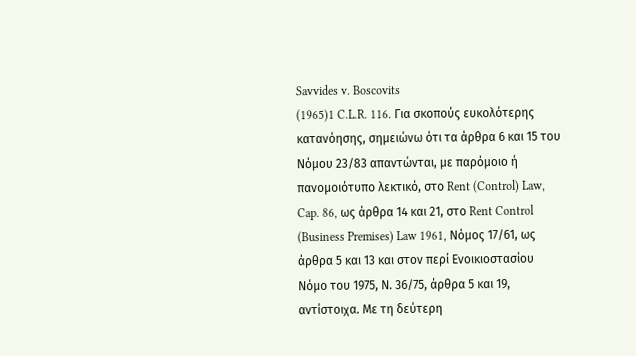Savvides v. Boscovits
(1965)1 C.L.R. 116. Για σκοπούς ευκολότερης κατανόησης, σημειώνω ότι τα άρθρα 6 και 15 του Νόμου 23/83 απαντώνται, με παρόμοιο ή πανομοιότυπο λεκτικό, στο Rent (Control) Law, Cap. 86, ως άρθρα 14 και 21, στο Rent Control (Business Premises) Law 1961, Νόμος 17/61, ως άρθρα 5 και 13 και στον περί Ενοικιοστασίου Νόμο του 1975, Ν. 36/75, άρθρα 5 και 19, αντίστοιχα. Με τη δεύτερη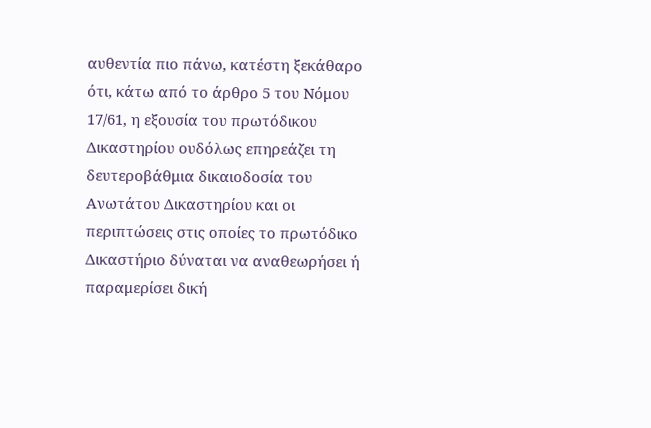αυθεντία πιο πάνω, κατέστη ξεκάθαρο ότι, κάτω από το άρθρο 5 του Νόμου 17/61, η εξουσία του πρωτόδικου Δικαστηρίου ουδόλως επηρεάζει τη δευτεροβάθμια δικαιοδοσία του Ανωτάτου Δικαστηρίου και οι περιπτώσεις στις οποίες το πρωτόδικο Δικαστήριο δύναται να αναθεωρήσει ή παραμερίσει δική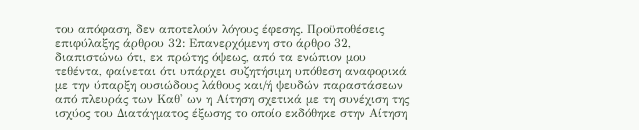του απόφαση, δεν αποτελούν λόγους έφεσης. Προϋποθέσεις επιφύλαξης άρθρου 32: Επανερχόμενη στο άρθρο 32, διαπιστώνω ότι, εκ πρώτης όψεως, από τα ενώπιον μου τεθέντα, φαίνεται ότι υπάρχει συζητήσιμη υπόθεση αναφορικά με την ύπαρξη ουσιώδους λάθους και/ή ψευδών παραστάσεων από πλευράς των Καθ' ων η Αίτηση σχετικά με τη συνέχιση της ισχύος του Διατάγματος έξωσης το οποίο εκδόθηκε στην Αίτηση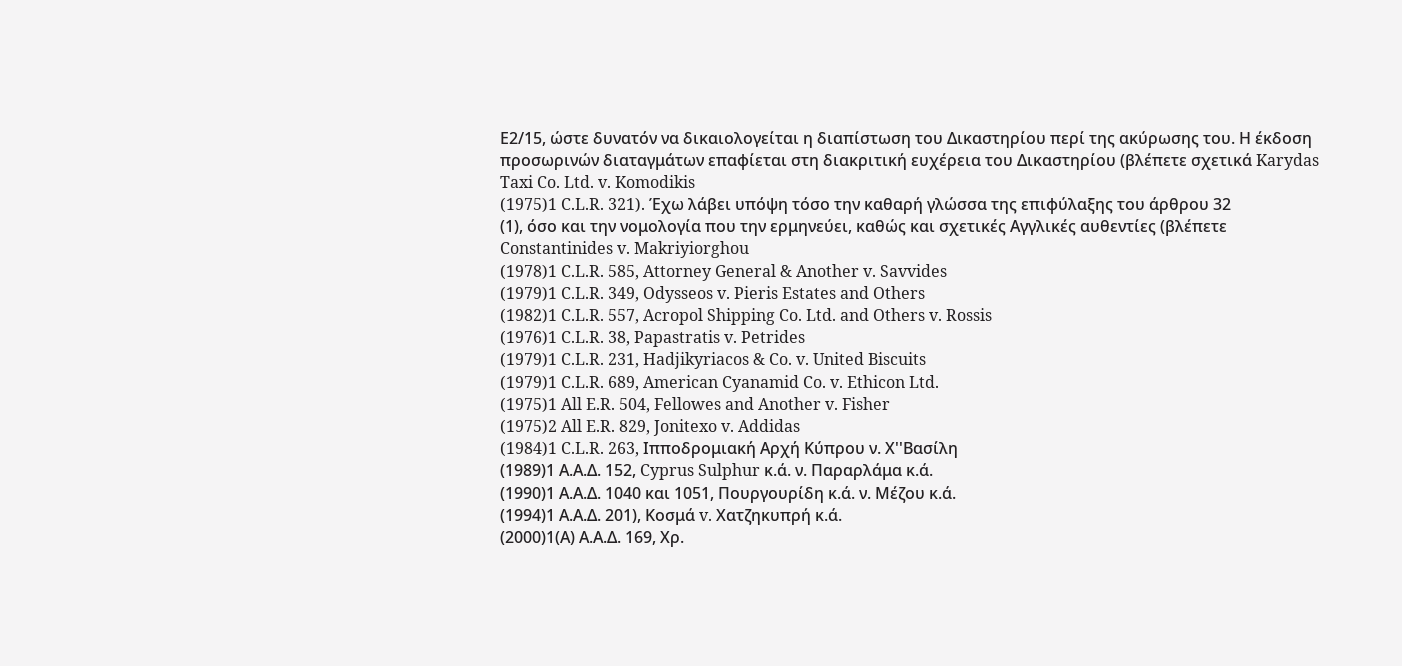Ε2/15, ώστε δυνατόν να δικαιολογείται η διαπίστωση του Δικαστηρίου περί της ακύρωσης του. Η έκδοση προσωρινών διαταγμάτων επαφίεται στη διακριτική ευχέρεια του Δικαστηρίου (βλέπετε σχετικά Karydas Taxi Co. Ltd. v. Komodikis
(1975)1 C.L.R. 321). Έχω λάβει υπόψη τόσο την καθαρή γλώσσα της επιφύλαξης του άρθρου 32
(1), όσο και την νομολογία που την ερμηνεύει, καθώς και σχετικές Αγγλικές αυθεντίες (βλέπετε Constantinides v. Makriyiorghou
(1978)1 C.L.R. 585, Attorney General & Another v. Savvides
(1979)1 C.L.R. 349, Odysseos v. Pieris Estates and Others
(1982)1 C.L.R. 557, Acropol Shipping Co. Ltd. and Others v. Rossis
(1976)1 C.L.R. 38, Papastratis v. Petrides
(1979)1 C.L.R. 231, Hadjikyriacos & Co. v. United Biscuits
(1979)1 C.L.R. 689, American Cyanamid Co. v. Ethicon Ltd.
(1975)1 All E.R. 504, Fellowes and Another v. Fisher
(1975)2 All E.R. 829, Jonitexo v. Addidas
(1984)1 C.L.R. 263, Ιπποδρομιακή Αρχή Κύπρου ν. Χ''Βασίλη
(1989)1 Α.Α.Δ. 152, Cyprus Sulphur κ.ά. ν. Παραρλάμα κ.ά.
(1990)1 Α.Α.Δ. 1040 και 1051, Πουργουρίδη κ.ά. ν. Μέζου κ.ά.
(1994)1 Α.Α.Δ. 201), Κοσμά v. Χατζηκυπρή κ.ά.
(2000)1(Α) Α.Α.Δ. 169, Χρ.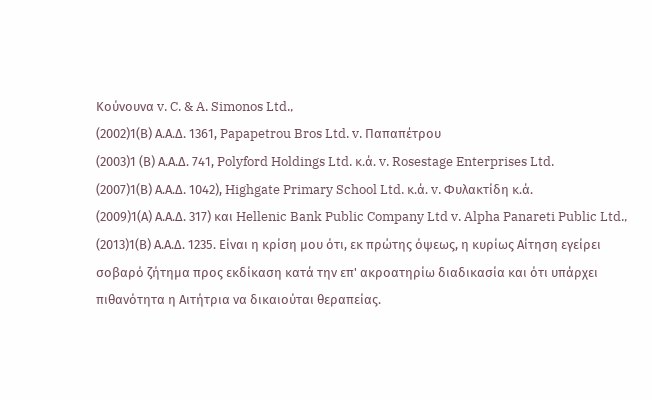Κούνουνα v. C. & A. Simonos Ltd.,
(2002)1(Β) Α.Α.Δ. 1361, Papapetrou Bros Ltd. v. Παπαπέτρου
(2003)1 (Β) Α.Α.Δ. 741, Polyford Holdings Ltd. κ.ά. v. Rosestage Enterprises Ltd.
(2007)1(Β) Α.Α.Δ. 1042), Highgate Primary School Ltd. κ.ά. v. Φυλακτίδη κ.ά.
(2009)1(Α) Α.Α.Δ. 317) και Hellenic Bank Public Company Ltd v. Alpha Panareti Public Ltd.,
(2013)1(Β) Α.Α.Δ. 1235. Είναι η κρίση μου ότι, εκ πρώτης όψεως, η κυρίως Αίτηση εγείρει σοβαρό ζήτημα προς εκδίκαση κατά την επ' ακροατηρίω διαδικασία και ότι υπάρχει πιθανότητα η Αιτήτρια να δικαιούται θεραπείας.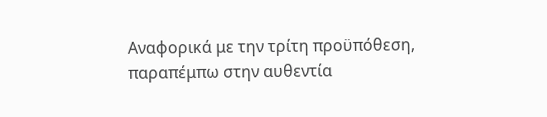Αναφορικά με την τρίτη προϋπόθεση, παραπέμπω στην αυθεντία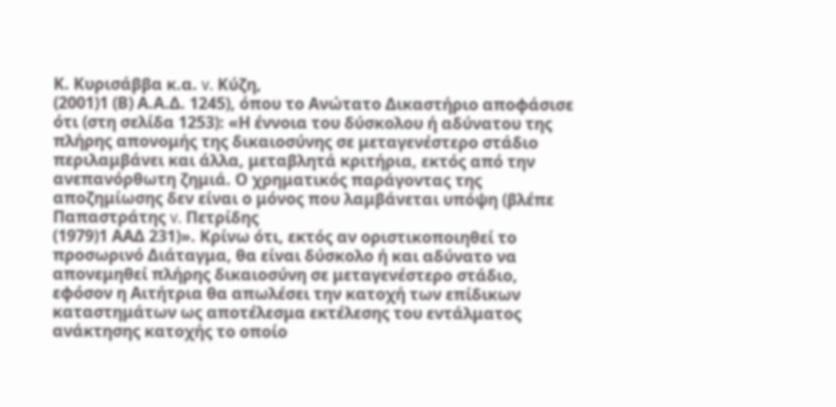Κ. Κυρισάββα κ.α. v. Κύζη,
(2001)1 (Β) Α.Α.Δ. 1245), όπου το Ανώτατο Δικαστήριο αποφάσισε ότι (στη σελίδα 1253): «Η έννοια του δύσκολου ή αδύνατου της πλήρης απονομής της δικαιοσύνης σε μεταγενέστερο στάδιο περιλαμβάνει και άλλα, μεταβλητά κριτήρια, εκτός από την ανεπανόρθωτη ζημιά. Ο χρηματικός παράγοντας της αποζημίωσης δεν είναι ο μόνος που λαμβάνεται υπόψη (βλέπε Παπαστράτης v. Πετρίδης
(1979)1 ΑΑΔ 231)». Κρίνω ότι, εκτός αν οριστικοποιηθεί το προσωρινό Διάταγμα, θα είναι δύσκολο ή και αδύνατο να απονεμηθεί πλήρης δικαιοσύνη σε μεταγενέστερο στάδιο, εφόσον η Αιτήτρια θα απωλέσει την κατοχή των επίδικων καταστημάτων ως αποτέλεσμα εκτέλεσης του εντάλματος ανάκτησης κατοχής το οποίο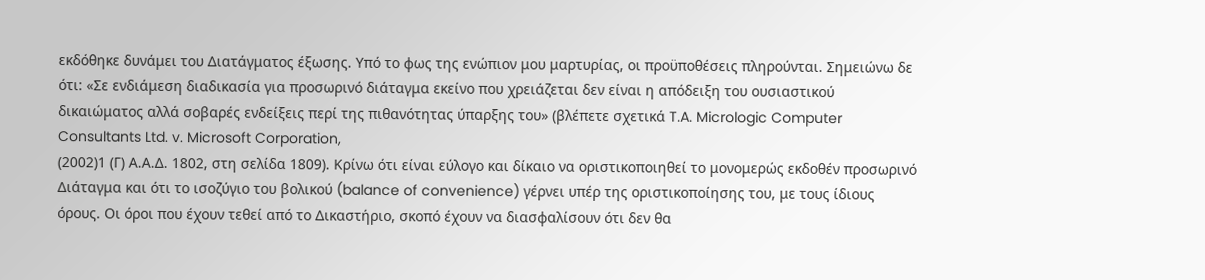εκδόθηκε δυνάμει του Διατάγματος έξωσης. Υπό το φως της ενώπιον μου μαρτυρίας, οι προϋποθέσεις πληρούνται. Σημειώνω δε ότι: «Σε ενδιάμεση διαδικασία για προσωρινό διάταγμα εκείνο που χρειάζεται δεν είναι η απόδειξη του ουσιαστικού δικαιώματος αλλά σοβαρές ενδείξεις περί της πιθανότητας ύπαρξης του» (βλέπετε σχετικά T.A. Micrologic Computer Consultants Ltd. v. Microsoft Corporation,
(2002)1 (Γ) Α.Α.Δ. 1802, στη σελίδα 1809). Κρίνω ότι είναι εύλογο και δίκαιο να οριστικοποιηθεί το μονομερώς εκδοθέν προσωρινό Διάταγμα και ότι το ισοζύγιο του βολικού (balance of convenience) γέρνει υπέρ της οριστικοποίησης του, με τους ίδιους όρους. Οι όροι που έχουν τεθεί από το Δικαστήριο, σκοπό έχουν να διασφαλίσουν ότι δεν θα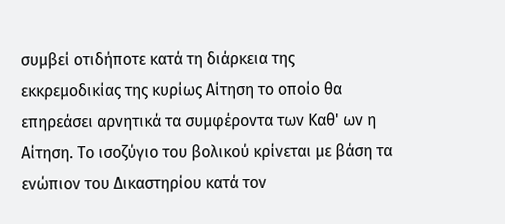συμβεί οτιδήποτε κατά τη διάρκεια της εκκρεμοδικίας της κυρίως Αίτηση το οποίο θα επηρεάσει αρνητικά τα συμφέροντα των Καθ' ων η Αίτηση. Το ισοζύγιο του βολικού κρίνεται με βάση τα ενώπιον του Δικαστηρίου κατά τον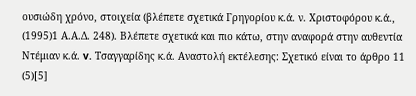ουσιώδη χρόνο, στοιχεία (βλέπετε σχετικά Γρηγορίου κ.ά. ν. Χριστοφόρου κ.ά.,
(1995)1 Α.Α.Δ. 248). Βλέπετε σχετικά και πιο κάτω, στην αναφορά στην αυθεντία Ντέμιαν κ.ά. v. Τσαγγαρίδης κ.ά. Αναστολή εκτέλεσης: Σχετικό είναι το άρθρο 11
(5)[5]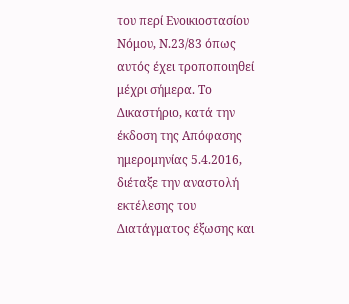του περί Ενοικιοστασίου Νόμου, Ν.23/83 όπως αυτός έχει τροποποιηθεί μέχρι σήμερα. Το Δικαστήριο, κατά την έκδοση της Απόφασης ημερομηνίας 5.4.2016, διέταξε την αναστολή εκτέλεσης του Διατάγματος έξωσης και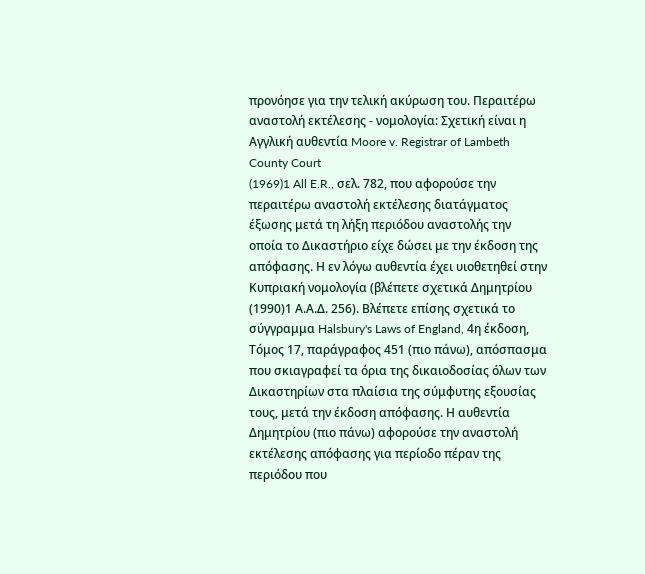προνόησε για την τελική ακύρωση του. Περαιτέρω αναστολή εκτέλεσης - νομολογία: Σχετική είναι η Αγγλική αυθεντία Moore v. Registrar of Lambeth County Court
(1969)1 All E.R., σελ. 782, που αφορούσε την περαιτέρω αναστολή εκτέλεσης διατάγματος έξωσης μετά τη λήξη περιόδου αναστολής την οποία το Δικαστήριο είχε δώσει με την έκδοση της απόφασης. Η εν λόγω αυθεντία έχει υιοθετηθεί στην Κυπριακή νομολογία (βλέπετε σχετικά Δημητρίου
(1990)1 Α.Α.Δ. 256). Βλέπετε επίσης σχετικά το σύγγραμμα Halsbury's Laws of England, 4η έκδοση, Τόμος 17, παράγραφος 451 (πιο πάνω), απόσπασμα που σκιαγραφεί τα όρια της δικαιοδοσίας όλων των Δικαστηρίων στα πλαίσια της σύμφυτης εξουσίας τους, μετά την έκδοση απόφασης. Η αυθεντία Δημητρίου (πιο πάνω) αφορούσε την αναστολή εκτέλεσης απόφασης για περίοδο πέραν της περιόδου που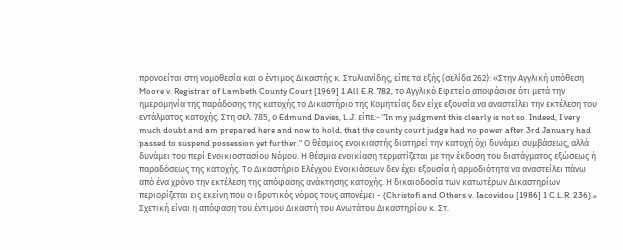προνοείται στη νομοθεσία και ο έντιμος Δικαστής κ. Στυλιανίδης, είπε τα εξής (σελίδα 262): «Στην Αγγλική υπόθεση Moore v. Registrar of Lambeth County Court [1969] 1 All E.R. 782, το Αγγλικό Εφετείο αποφάσισε ότι μετά την ημερομηνία της παράδοσης της κατοχής το Δικαστήριο της Κομητείας δεν είχε εξουσία να αναστείλει την εκτέλεση του εντάλματος κατοχής. Στη σελ. 785, ο Edmund Davies, L.J. είπε:- "In my judgment this clearly is not so. Indeed, I very much doubt and am prepared here and now to hold, that the county court judge had no power after 3rd January had passed to suspend possession yet further." Ο θέσμιος ενοικιαστής διατηρεί την κατοχή όχι δυνάμει συμβάσεως, αλλά δυνάμει του περί Ενοικιοστασίου Νόμου. Η θέσμια ενοικίαση τερματίζεται με την έκδοση του διατάγματος εξώσεως ή παραδόσεως της κατοχής. Το Δικαστήριο Ελέγχου Ενοικιάσεων δεν έχει εξουσία ή αρμοδιότητα να αναστείλει πάνω από ένα χρόνο την εκτέλεση της απόφασης ανάκτησης κατοχής. Η δικαιοδοσία των κατωτέρων Δικαστηρίων περιορίζεται εις εκείνη που ο ιδρυτικός νόμος τους απονέμει - (Christofi and Others v. Iacovidou [1986] 1 C.L.R. 236).» Σχετική είναι η απόφαση του έντιμου Δικαστή του Ανωτάτου Δικαστηρίου κ. Στ.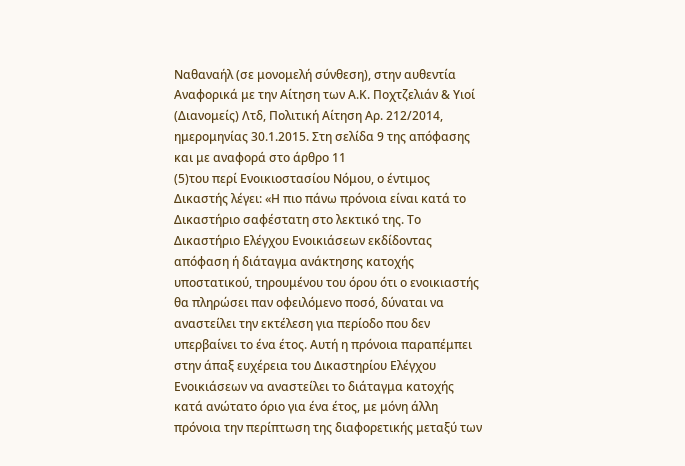Ναθαναήλ (σε μονομελή σύνθεση), στην αυθεντία Αναφορικά με την Αίτηση των Α.Κ. Ποχτζελιάν & Υιοί (Διανομείς) Λτδ, Πολιτική Αίτηση Αρ. 212/2014, ημερομηνίας 30.1.2015. Στη σελίδα 9 της απόφασης και με αναφορά στο άρθρο 11
(5)του περί Ενοικιοστασίου Νόμου, ο έντιμος Δικαστής λέγει: «Η πιο πάνω πρόνοια είναι κατά το Δικαστήριο σαφέστατη στο λεκτικό της. Το Δικαστήριο Ελέγχου Ενοικιάσεων εκδίδοντας απόφαση ή διάταγμα ανάκτησης κατοχής υποστατικού, τηρουμένου του όρου ότι ο ενοικιαστής θα πληρώσει παν οφειλόμενο ποσό, δύναται να αναστείλει την εκτέλεση για περίοδο που δεν υπερβαίνει το ένα έτος. Αυτή η πρόνοια παραπέμπει στην άπαξ ευχέρεια του Δικαστηρίου Ελέγχου Ενοικιάσεων να αναστείλει το διάταγμα κατοχής κατά ανώτατο όριο για ένα έτος, με μόνη άλλη πρόνοια την περίπτωση της διαφορετικής μεταξύ των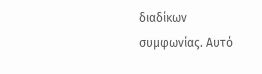διαδίκων συμφωνίας. Αυτό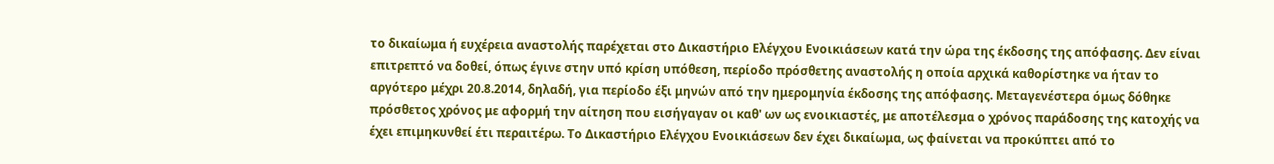το δικαίωμα ή ευχέρεια αναστολής παρέχεται στο Δικαστήριο Ελέγχου Ενοικιάσεων κατά την ώρα της έκδοσης της απόφασης. Δεν είναι επιτρεπτό να δοθεί, όπως έγινε στην υπό κρίση υπόθεση, περίοδο πρόσθετης αναστολής η οποία αρχικά καθορίστηκε να ήταν το αργότερο μέχρι 20.8.2014, δηλαδή, για περίοδο έξι μηνών από την ημερομηνία έκδοσης της απόφασης. Μεταγενέστερα όμως δόθηκε πρόσθετος χρόνος με αφορμή την αίτηση που εισήγαγαν οι καθ' ων ως ενοικιαστές, με αποτέλεσμα ο χρόνος παράδοσης της κατοχής να έχει επιμηκυνθεί έτι περαιτέρω. Το Δικαστήριο Ελέγχου Ενοικιάσεων δεν έχει δικαίωμα, ως φαίνεται να προκύπτει από το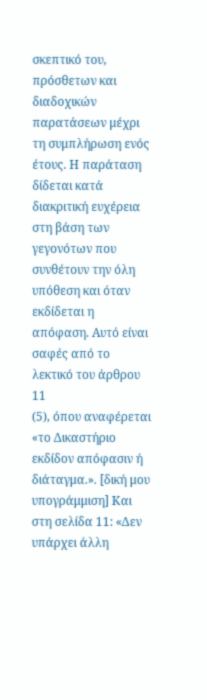σκεπτικό του, πρόσθετων και διαδοχικών παρατάσεων μέχρι τη συμπλήρωση ενός έτους. Η παράταση δίδεται κατά διακριτική ευχέρεια στη βάση των γεγονότων που συνθέτουν την όλη υπόθεση και όταν εκδίδεται η απόφαση. Αυτό είναι σαφές από το λεκτικό του άρθρου 11
(5), όπου αναφέρεται «το Δικαστήριο εκδίδον απόφασιν ή διάταγμα.». [δική μου υπογράμμιση] Και στη σελίδα 11: «Δεν υπάρχει άλλη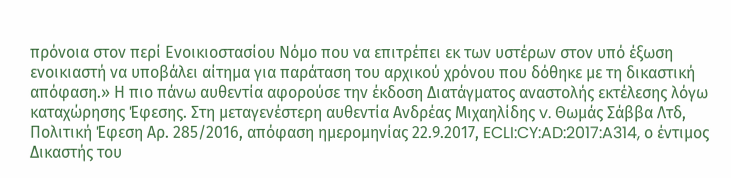πρόνοια στον περί Ενοικιοστασίου Νόμο που να επιτρέπει εκ των υστέρων στον υπό έξωση ενοικιαστή να υποβάλει αίτημα για παράταση του αρχικού χρόνου που δόθηκε με τη δικαστική απόφαση.» Η πιο πάνω αυθεντία αφορούσε την έκδοση Διατάγματος αναστολής εκτέλεσης λόγω καταχώρησης Έφεσης. Στη μεταγενέστερη αυθεντία Ανδρέας Μιχαηλίδης v. Θωμάς Σάββα Λτδ, Πολιτική Έφεση Αρ. 285/2016, απόφαση ημερομηνίας 22.9.2017, ECLI:CY:AD:2017:A314, ο έντιμος Δικαστής του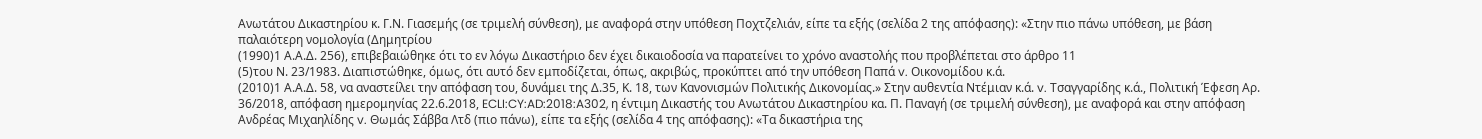Ανωτάτου Δικαστηρίου κ. Γ.Ν. Γιασεμής (σε τριμελή σύνθεση), με αναφορά στην υπόθεση Ποχτζελιάν, είπε τα εξής (σελίδα 2 της απόφασης): «Στην πιο πάνω υπόθεση, με βάση παλαιότερη νομολογία (Δημητρίου
(1990)1 Α.Α.Δ. 256), επιβεβαιώθηκε ότι το εν λόγω Δικαστήριο δεν έχει δικαιοδοσία να παρατείνει το χρόνο αναστολής που προβλέπεται στο άρθρο 11
(5)του Ν. 23/1983. Διαπιστώθηκε, όμως, ότι αυτό δεν εμποδίζεται, όπως, ακριβώς, προκύπτει από την υπόθεση Παπά v. Οικονομίδου κ.ά.
(2010)1 Α.Α.Δ. 58, να αναστείλει την απόφαση του, δυνάμει της Δ.35, Κ. 18, των Κανονισμών Πολιτικής Δικονομίας.» Στην αυθεντία Ντέμιαν κ.ά. v. Τσαγγαρίδης κ.ά., Πολιτική Έφεση Αρ. 36/2018, απόφαση ημερομηνίας 22.6.2018, ECLI:CY:AD:2018:A302, η έντιμη Δικαστής του Ανωτάτου Δικαστηρίου κα. Π. Παναγή (σε τριμελή σύνθεση), με αναφορά και στην απόφαση Ανδρέας Μιχαηλίδης v. Θωμάς Σάββα Λτδ (πιο πάνω), είπε τα εξής (σελίδα 4 της απόφασης): «Τα δικαστήρια της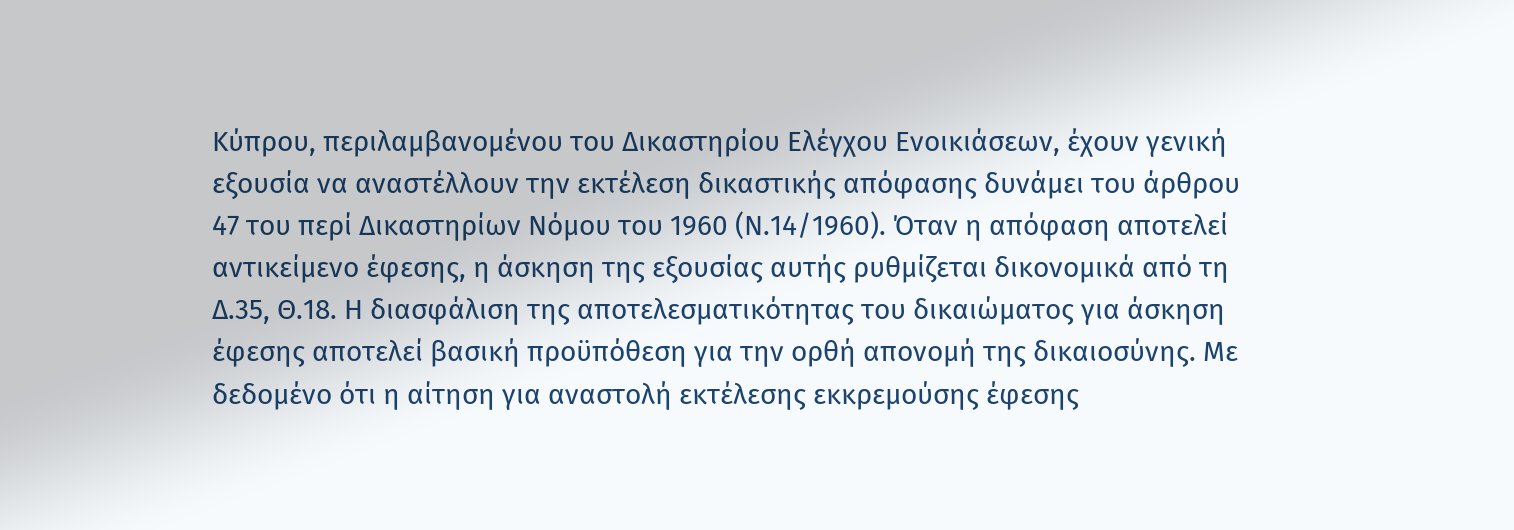Κύπρου, περιλαμβανομένου του Δικαστηρίου Ελέγχου Ενοικιάσεων, έχουν γενική εξουσία να αναστέλλουν την εκτέλεση δικαστικής απόφασης δυνάμει του άρθρου 47 του περί Δικαστηρίων Νόμου του 1960 (Ν.14/1960). Όταν η απόφαση αποτελεί αντικείμενο έφεσης, η άσκηση της εξουσίας αυτής ρυθμίζεται δικονομικά από τη Δ.35, Θ.18. Η διασφάλιση της αποτελεσματικότητας του δικαιώματος για άσκηση έφεσης αποτελεί βασική προϋπόθεση για την ορθή απονομή της δικαιοσύνης. Με δεδομένο ότι η αίτηση για αναστολή εκτέλεσης εκκρεμούσης έφεσης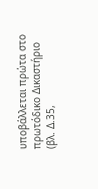υποβάλλεται πρώτα στο πρωτόδικο Δικαστήριο (βλ. Δ.35,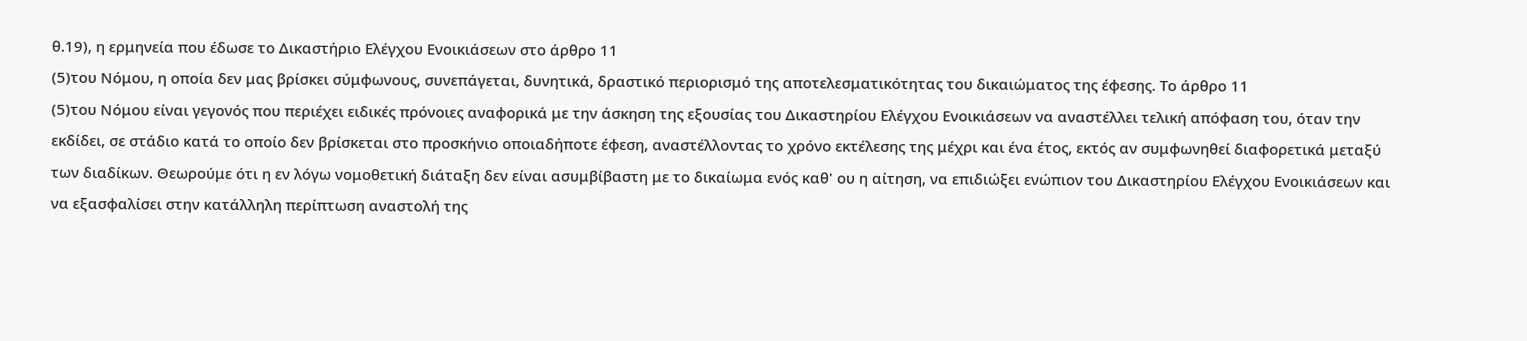θ.19), η ερμηνεία που έδωσε το Δικαστήριο Ελέγχου Ενοικιάσεων στο άρθρο 11
(5)του Νόμου, η οποία δεν μας βρίσκει σύμφωνους, συνεπάγεται, δυνητικά, δραστικό περιορισμό της αποτελεσματικότητας του δικαιώματος της έφεσης. Το άρθρο 11
(5)του Νόμου είναι γεγονός που περιέχει ειδικές πρόνοιες αναφορικά με την άσκηση της εξουσίας του Δικαστηρίου Ελέγχου Ενοικιάσεων να αναστέλλει τελική απόφαση του, όταν την εκδίδει, σε στάδιο κατά το οποίο δεν βρίσκεται στο προσκήνιο οποιαδήποτε έφεση, αναστέλλοντας το χρόνο εκτέλεσης της μέχρι και ένα έτος, εκτός αν συμφωνηθεί διαφορετικά μεταξύ των διαδίκων. Θεωρούμε ότι η εν λόγω νομοθετική διάταξη δεν είναι ασυμβίβαστη με το δικαίωμα ενός καθ' ου η αίτηση, να επιδιώξει ενώπιον του Δικαστηρίου Ελέγχου Ενοικιάσεων και να εξασφαλίσει στην κατάλληλη περίπτωση αναστολή της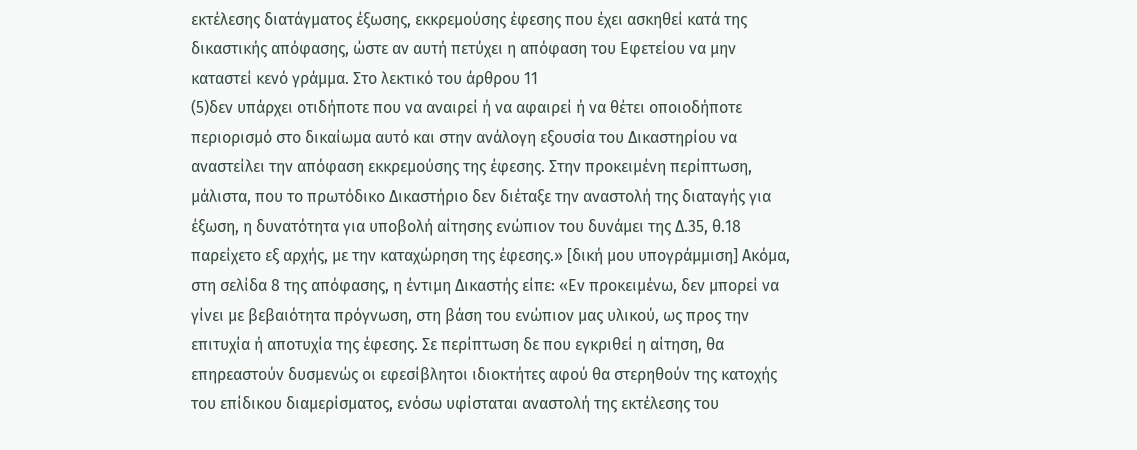εκτέλεσης διατάγματος έξωσης, εκκρεμούσης έφεσης που έχει ασκηθεί κατά της δικαστικής απόφασης, ώστε αν αυτή πετύχει η απόφαση του Εφετείου να μην καταστεί κενό γράμμα. Στο λεκτικό του άρθρου 11
(5)δεν υπάρχει οτιδήποτε που να αναιρεί ή να αφαιρεί ή να θέτει οποιοδήποτε περιορισμό στο δικαίωμα αυτό και στην ανάλογη εξουσία του Δικαστηρίου να αναστείλει την απόφαση εκκρεμούσης της έφεσης. Στην προκειμένη περίπτωση, μάλιστα, που το πρωτόδικο Δικαστήριο δεν διέταξε την αναστολή της διαταγής για έξωση, η δυνατότητα για υποβολή αίτησης ενώπιον του δυνάμει της Δ.35, θ.18 παρείχετο εξ αρχής, με την καταχώρηση της έφεσης.» [δική μου υπογράμμιση] Ακόμα, στη σελίδα 8 της απόφασης, η έντιμη Δικαστής είπε: «Εν προκειμένω, δεν μπορεί να γίνει με βεβαιότητα πρόγνωση, στη βάση του ενώπιον μας υλικού, ως προς την επιτυχία ή αποτυχία της έφεσης. Σε περίπτωση δε που εγκριθεί η αίτηση, θα επηρεαστούν δυσμενώς οι εφεσίβλητοι ιδιοκτήτες αφού θα στερηθούν της κατοχής του επίδικου διαμερίσματος, ενόσω υφίσταται αναστολή της εκτέλεσης του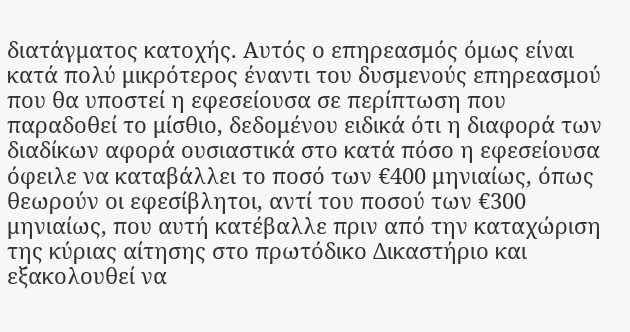διατάγματος κατοχής. Αυτός ο επηρεασμός όμως είναι κατά πολύ μικρότερος έναντι του δυσμενούς επηρεασμού που θα υποστεί η εφεσείουσα σε περίπτωση που παραδοθεί το μίσθιο, δεδομένου ειδικά ότι η διαφορά των διαδίκων αφορά ουσιαστικά στο κατά πόσο η εφεσείουσα όφειλε να καταβάλλει το ποσό των €400 μηνιαίως, όπως θεωρούν οι εφεσίβλητοι, αντί του ποσού των €300 μηνιαίως, που αυτή κατέβαλλε πριν από την καταχώριση της κύριας αίτησης στο πρωτόδικο Δικαστήριο και εξακολουθεί να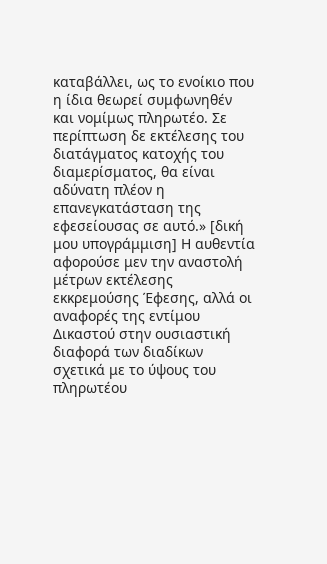καταβάλλει, ως το ενοίκιο που η ίδια θεωρεί συμφωνηθέν και νομίμως πληρωτέο. Σε περίπτωση δε εκτέλεσης του διατάγματος κατοχής του διαμερίσματος, θα είναι αδύνατη πλέον η επανεγκατάσταση της εφεσείουσας σε αυτό.» [δική μου υπογράμμιση] Η αυθεντία αφορούσε μεν την αναστολή μέτρων εκτέλεσης εκκρεμούσης Έφεσης, αλλά οι αναφορές της εντίμου Δικαστού στην ουσιαστική διαφορά των διαδίκων σχετικά με το ύψους του πληρωτέου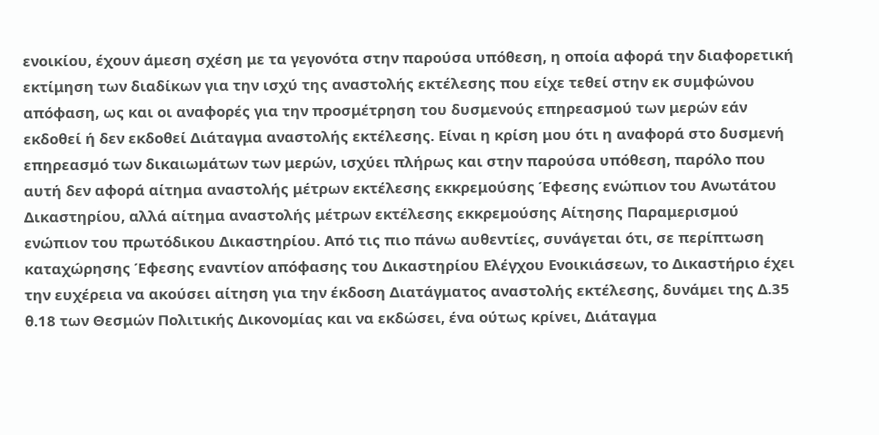ενοικίου, έχουν άμεση σχέση με τα γεγονότα στην παρούσα υπόθεση, η οποία αφορά την διαφορετική εκτίμηση των διαδίκων για την ισχύ της αναστολής εκτέλεσης που είχε τεθεί στην εκ συμφώνου απόφαση, ως και οι αναφορές για την προσμέτρηση του δυσμενούς επηρεασμού των μερών εάν εκδοθεί ή δεν εκδοθεί Διάταγμα αναστολής εκτέλεσης. Είναι η κρίση μου ότι η αναφορά στο δυσμενή επηρεασμό των δικαιωμάτων των μερών, ισχύει πλήρως και στην παρούσα υπόθεση, παρόλο που αυτή δεν αφορά αίτημα αναστολής μέτρων εκτέλεσης εκκρεμούσης Έφεσης ενώπιον του Ανωτάτου Δικαστηρίου, αλλά αίτημα αναστολής μέτρων εκτέλεσης εκκρεμούσης Αίτησης Παραμερισμού ενώπιον του πρωτόδικου Δικαστηρίου. Από τις πιο πάνω αυθεντίες, συνάγεται ότι, σε περίπτωση καταχώρησης Έφεσης εναντίον απόφασης του Δικαστηρίου Ελέγχου Ενοικιάσεων, το Δικαστήριο έχει την ευχέρεια να ακούσει αίτηση για την έκδοση Διατάγματος αναστολής εκτέλεσης, δυνάμει της Δ.35 θ.18 των Θεσμών Πολιτικής Δικονομίας και να εκδώσει, ένα ούτως κρίνει, Διάταγμα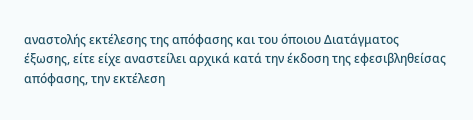αναστολής εκτέλεσης της απόφασης και του όποιου Διατάγματος έξωσης, είτε είχε αναστείλει αρχικά κατά την έκδοση της εφεσιβληθείσας απόφασης, την εκτέλεση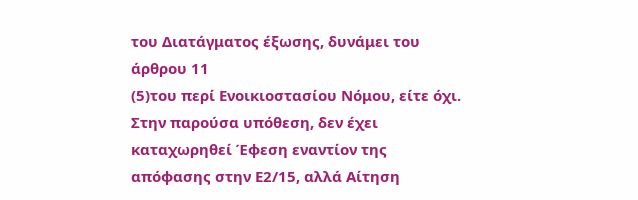του Διατάγματος έξωσης, δυνάμει του άρθρου 11
(5)του περί Ενοικιοστασίου Νόμου, είτε όχι. Στην παρούσα υπόθεση, δεν έχει καταχωρηθεί Έφεση εναντίον της απόφασης στην Ε2/15, αλλά Αίτηση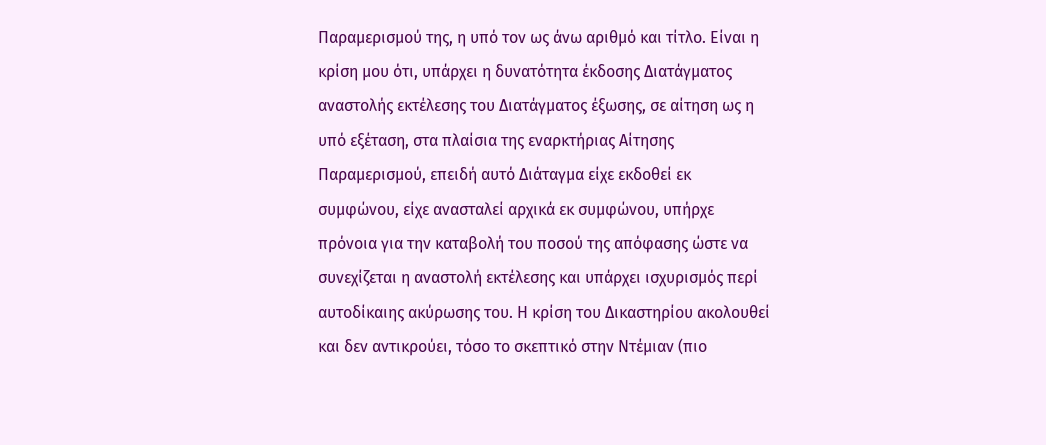Παραμερισμού της, η υπό τον ως άνω αριθμό και τίτλο. Είναι η κρίση μου ότι, υπάρχει η δυνατότητα έκδοσης Διατάγματος αναστολής εκτέλεσης του Διατάγματος έξωσης, σε αίτηση ως η υπό εξέταση, στα πλαίσια της εναρκτήριας Αίτησης Παραμερισμού, επειδή αυτό Διάταγμα είχε εκδοθεί εκ συμφώνου, είχε ανασταλεί αρχικά εκ συμφώνου, υπήρχε πρόνοια για την καταβολή του ποσού της απόφασης ώστε να συνεχίζεται η αναστολή εκτέλεσης και υπάρχει ισχυρισμός περί αυτοδίκαιης ακύρωσης του. Η κρίση του Δικαστηρίου ακολουθεί και δεν αντικρούει, τόσο το σκεπτικό στην Ντέμιαν (πιο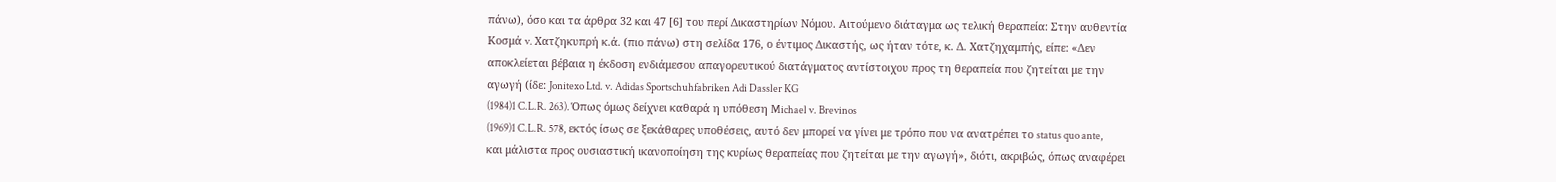πάνω), όσο και τα άρθρα 32 και 47 [6] του περί Δικαστηρίων Νόμου. Αιτούμενο διάταγμα ως τελική θεραπεία: Στην αυθεντία Κοσμά v. Χατζηκυπρή κ.ά. (πιο πάνω) στη σελίδα 176, ο έντιμος Δικαστής, ως ήταν τότε, κ. Δ. Χατζηχαμπής, είπε: «Δεν αποκλείεται βέβαια η έκδοση ενδιάμεσου απαγορευτικού διατάγματος αντίστοιχου προς τη θεραπεία που ζητείται με την αγωγή (ίδε: Jonitexo Ltd. v. Adidas Sportschuhfabriken Adi Dassler KG
(1984)1 C.L.R. 263). Όπως όμως δείχνει καθαρά η υπόθεση Michael v. Brevinos
(1969)1 C.L.R. 578, εκτός ίσως σε ξεκάθαρες υποθέσεις, αυτό δεν μπορεί να γίνει με τρόπο που να ανατρέπει το status quo ante, και μάλιστα προς ουσιαστική ικανοποίηση της κυρίως θεραπείας που ζητείται με την αγωγή», διότι, ακριβώς, όπως αναφέρει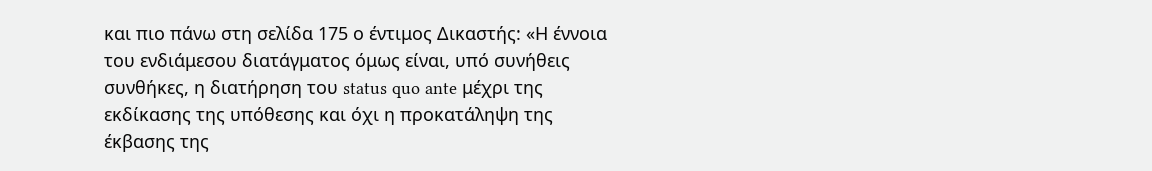και πιο πάνω στη σελίδα 175 ο έντιμος Δικαστής: «Η έννοια του ενδιάμεσου διατάγματος όμως είναι, υπό συνήθεις συνθήκες, η διατήρηση του status quo ante μέχρι της εκδίκασης της υπόθεσης και όχι η προκατάληψη της έκβασης της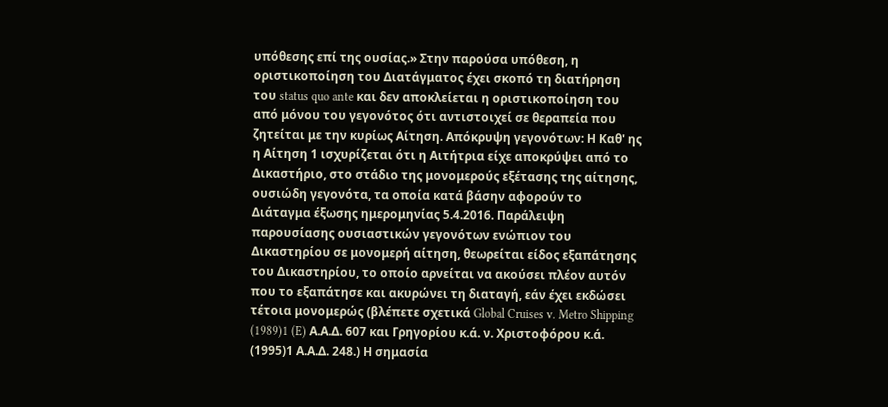υπόθεσης επί της ουσίας.» Στην παρούσα υπόθεση, η οριστικοποίηση του Διατάγματος έχει σκοπό τη διατήρηση του status quo ante και δεν αποκλείεται η οριστικοποίηση του από μόνου του γεγονότος ότι αντιστοιχεί σε θεραπεία που ζητείται με την κυρίως Αίτηση. Απόκρυψη γεγονότων: Η Καθ' ης η Αίτηση 1 ισχυρίζεται ότι η Αιτήτρια είχε αποκρύψει από το Δικαστήριο, στο στάδιο της μονομερούς εξέτασης της αίτησης, ουσιώδη γεγονότα, τα οποία κατά βάσην αφορούν το Διάταγμα έξωσης ημερομηνίας 5.4.2016. Παράλειψη παρουσίασης ουσιαστικών γεγονότων ενώπιον του Δικαστηρίου σε μονομερή αίτηση, θεωρείται είδος εξαπάτησης του Δικαστηρίου, το οποίο αρνείται να ακούσει πλέον αυτόν που το εξαπάτησε και ακυρώνει τη διαταγή, εάν έχει εκδώσει τέτοια μονομερώς (βλέπετε σχετικά Global Cruises v. Metro Shipping
(1989)1 (E) Α.Α.Δ. 607 και Γρηγορίου κ.ά. ν. Χριστοφόρου κ.ά.
(1995)1 Α.Α.Δ. 248.) Η σημασία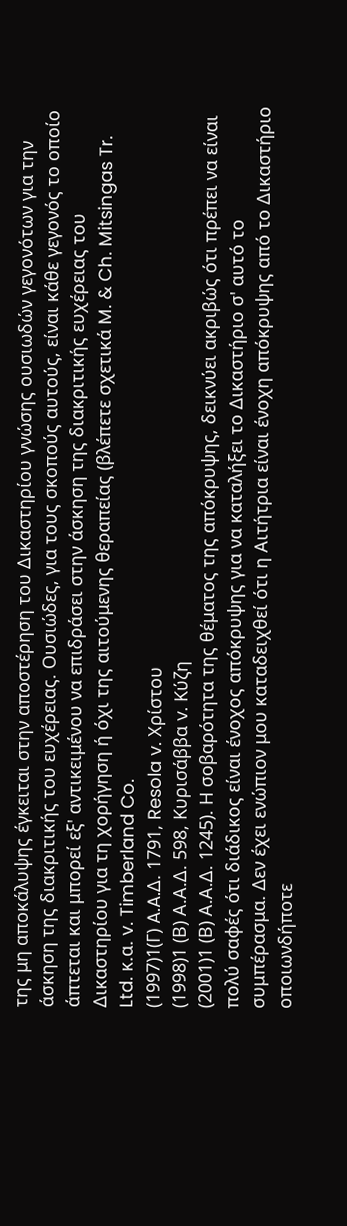της μη αποκάλυψης έγκειται στην αποστέρηση του Δικαστηρίου γνώσης ουσιωδών γεγονότων για την άσκηση της διακριτικής του ευχέρειας. Ουσιώδες, για τους σκοπούς αυτούς, είναι κάθε γεγονός το οποίο άπτεται και μπορεί εξ' αντικειμένου να επιδράσει στην άσκηση της διακριτικής ευχέρειας του Δικαστηρίου για τη χορήγηση ή όχι της αιτούμενης θεραπείας (βλέπετε σχετικά M. & Ch. Mitsingas Tr. Ltd. κ.α. v. Timberland Co.
(1997)1(Γ) A.A.Δ. 1791, Resola v. Χρίστου
(1998)1 (Β) Α.Α.Δ. 598, Κυρισάββα v. Kύζη
(2001)1 (Β) Α.Α.Δ. 1245). Η σοβαρότητα της θέματος της απόκρυψης, δεικνύει ακριβώς ότι πρέπει να είναι πολύ σαφές ότι διάδικος είναι ένοχος απόκρυψης για να καταλήξει το Δικαστήριο σ' αυτό το συμπέρασμα. Δεν έχει ενώπιον μου καταδειχθεί ότι η Αιτήτρια είναι ένοχη απόκρυψης από το Δικαστήριο οποιωνδήποτε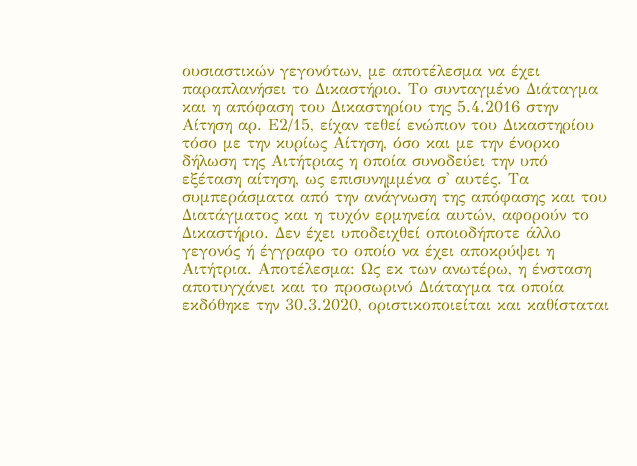ουσιαστικών γεγονότων, με αποτέλεσμα να έχει παραπλανήσει το Δικαστήριο. Το συνταγμένο Διάταγμα και η απόφαση του Δικαστηρίου της 5.4.2016 στην Αίτηση αρ. Ε2/15, είχαν τεθεί ενώπιον του Δικαστηρίου τόσο με την κυρίως Αίτηση, όσο και με την ένορκο δήλωση της Αιτήτριας η οποία συνοδεύει την υπό εξέταση αίτηση, ως επισυνημμένα σ' αυτές. Τα συμπεράσματα από την ανάγνωση της απόφασης και του Διατάγματος και η τυχόν ερμηνεία αυτών, αφορούν το Δικαστήριο. Δεν έχει υποδειχθεί οποιοδήποτε άλλο γεγονός ή έγγραφο το οποίο να έχει αποκρύψει η Αιτήτρια. Αποτέλεσμα: Ως εκ των ανωτέρω, η ένσταση αποτυγχάνει και το προσωρινό Διάταγμα τα οποία εκδόθηκε την 30.3.2020, οριστικοποιείται και καθίσταται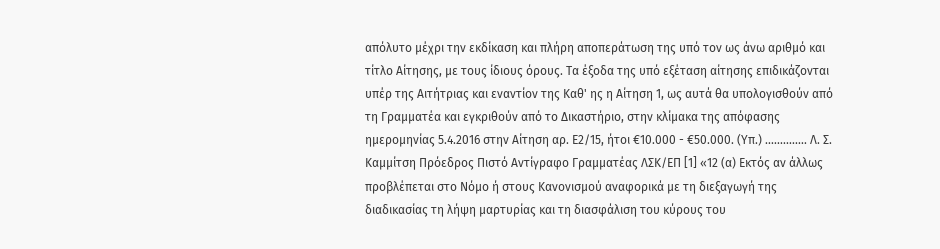απόλυτο μέχρι την εκδίκαση και πλήρη αποπεράτωση της υπό τον ως άνω αριθμό και τίτλο Αίτησης, με τους ίδιους όρους. Τα έξοδα της υπό εξέταση αίτησης επιδικάζονται υπέρ της Αιτήτριας και εναντίον της Καθ' ης η Αίτηση 1, ως αυτά θα υπολογισθούν από τη Γραμματέα και εγκριθούν από το Δικαστήριο, στην κλίμακα της απόφασης ημερομηνίας 5.4.2016 στην Αίτηση αρ. Ε2/15, ήτοι €10.000 - €50.000. (Υπ.) .............. Λ. Σ. Καμμίτση Πρόεδρος Πιστό Αντίγραφο Γραμματέας ΛΣΚ/ΕΠ [1] «12 (α) Εκτός αν άλλως προβλέπεται στο Νόμο ή στους Κανονισμού αναφορικά με τη διεξαγωγή της διαδικασίας τη λήψη μαρτυρίας και τη διασφάλιση του κύρους του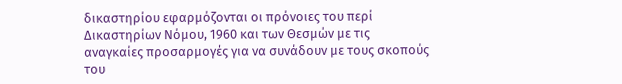δικαστηρίου εφαρμόζονται οι πρόνοιες του περί Δικαστηρίων Νόμου, 1960 και των Θεσμών με τις αναγκαίες προσαρμογές για να συνάδουν με τους σκοπούς του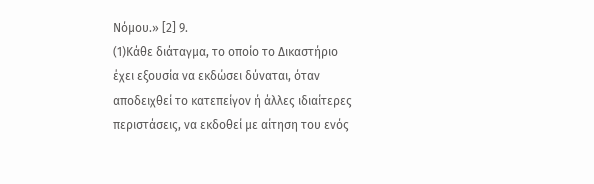Νόμου.» [2] 9.
(1)Κάθε διάταγμα, το οποίο το Δικαστήριο έχει εξουσία να εκδώσει δύναται, όταν αποδειχθεί το κατεπείγον ή άλλες ιδιαίτερες περιστάσεις, να εκδοθεί με αίτηση του ενός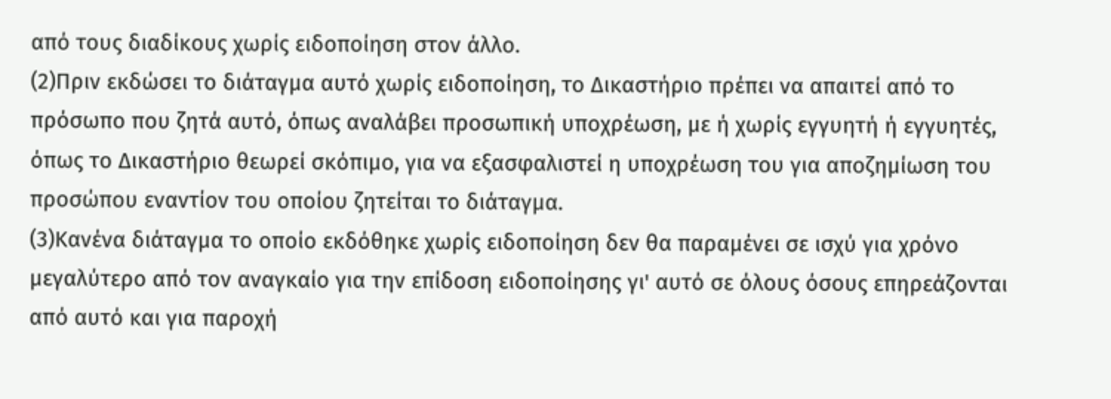από τους διαδίκους χωρίς ειδοποίηση στον άλλο.
(2)Πριν εκδώσει το διάταγμα αυτό χωρίς ειδοποίηση, το Δικαστήριο πρέπει να απαιτεί από το πρόσωπο που ζητά αυτό, όπως αναλάβει προσωπική υποχρέωση, με ή χωρίς εγγυητή ή εγγυητές, όπως το Δικαστήριο θεωρεί σκόπιμο, για να εξασφαλιστεί η υποχρέωση του για αποζημίωση του προσώπου εναντίον του οποίου ζητείται το διάταγμα.
(3)Κανένα διάταγμα το οποίο εκδόθηκε χωρίς ειδοποίηση δεν θα παραμένει σε ισχύ για χρόνο μεγαλύτερο από τον αναγκαίο για την επίδοση ειδοποίησης γι' αυτό σε όλους όσους επηρεάζονται από αυτό και για παροχή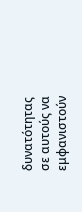δυνατότητας σε αυτούς να εμφανιστούν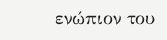ενώπιον του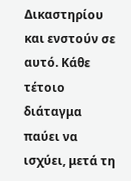Δικαστηρίου και ενστούν σε αυτό. Κάθε τέτοιο διάταγμα παύει να ισχύει, μετά τη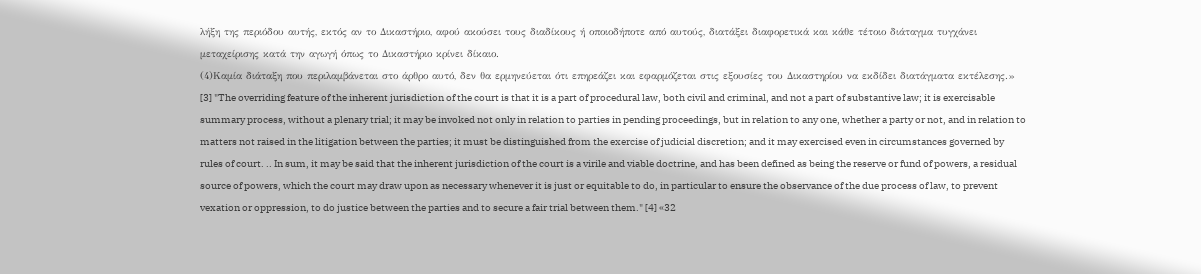λήξη της περιόδου αυτής, εκτός αν το Δικαστήριο, αφού ακούσει τους διαδίκους ή οποιοδήποτε από αυτούς, διατάξει διαφορετικά και κάθε τέτοιο διάταγμα τυγχάνει μεταχείρισης κατά την αγωγή όπως το Δικαστήριο κρίνει δίκαιο.
(4)Καμία διάταξη που περιλαμβάνεται στο άρθρο αυτό, δεν θα ερμηνεύεται ότι επηρεάζει και εφαρμόζεται στις εξουσίες του Δικαστηρίου να εκδίδει διατάγματα εκτέλεσης.» [3] "The overriding feature of the inherent jurisdiction of the court is that it is a part of procedural law, both civil and criminal, and not a part of substantive law; it is exercisable summary process, without a plenary trial; it may be invoked not only in relation to parties in pending proceedings, but in relation to any one, whether a party or not, and in relation to matters not raised in the litigation between the parties; it must be distinguished from the exercise of judicial discretion; and it may exercised even in circumstances governed by rules of court. .. In sum, it may be said that the inherent jurisdiction of the court is a virile and viable doctrine, and has been defined as being the reserve or fund of powers, a residual source of powers, which the court may draw upon as necessary whenever it is just or equitable to do, in particular to ensure the observance of the due process of law, to prevent vexation or oppression, to do justice between the parties and to secure a fair trial between them." [4] «32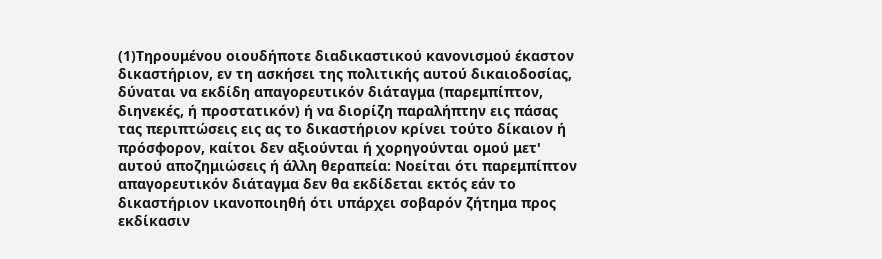(1)Τηρουμένου οιουδήποτε διαδικαστικού κανονισμού έκαστον δικαστήριον, εν τη ασκήσει της πολιτικής αυτού δικαιοδοσίας, δύναται να εκδίδη απαγορευτικόν διάταγμα (παρεμπίπτον, διηνεκές, ή προστατικόν) ή να διορίζη παραλήπτην εις πάσας τας περιπτώσεις εις ας το δικαστήριον κρίνει τούτο δίκαιον ή πρόσφορον, καίτοι δεν αξιούνται ή χορηγούνται ομού μετ' αυτού αποζημιώσεις ή άλλη θεραπεία: Νοείται ότι παρεμπίπτον απαγορευτικόν διάταγμα δεν θα εκδίδεται εκτός εάν το δικαστήριον ικανοποιηθή ότι υπάρχει σοβαρόν ζήτημα προς εκδίκασιν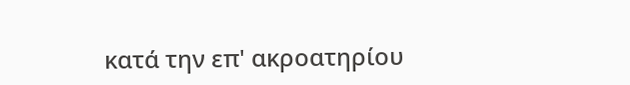κατά την επ' ακροατηρίου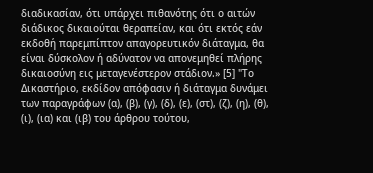διαδικασίαν, ότι υπάρχει πιθανότης ότι ο αιτών διάδικος δικαιούται θεραπείαν, και ότι εκτός εάν εκδοθή παρεμπίπτον απαγορευτικόν διάταγμα, θα είναι δύσκολον ή αδύνατον να απονεμηθεί πλήρης δικαιοσύνη εις μεταγενέστερον στάδιον.» [5] "Το Δικαστήριο, εκδίδον απόφασιν ή διάταγμα δυνάμει των παραγράφων (α), (β), (γ), (δ), (ε), (στ), (ζ), (η), (θ), (ι), (ια) και (ιβ) του άρθρου τούτου,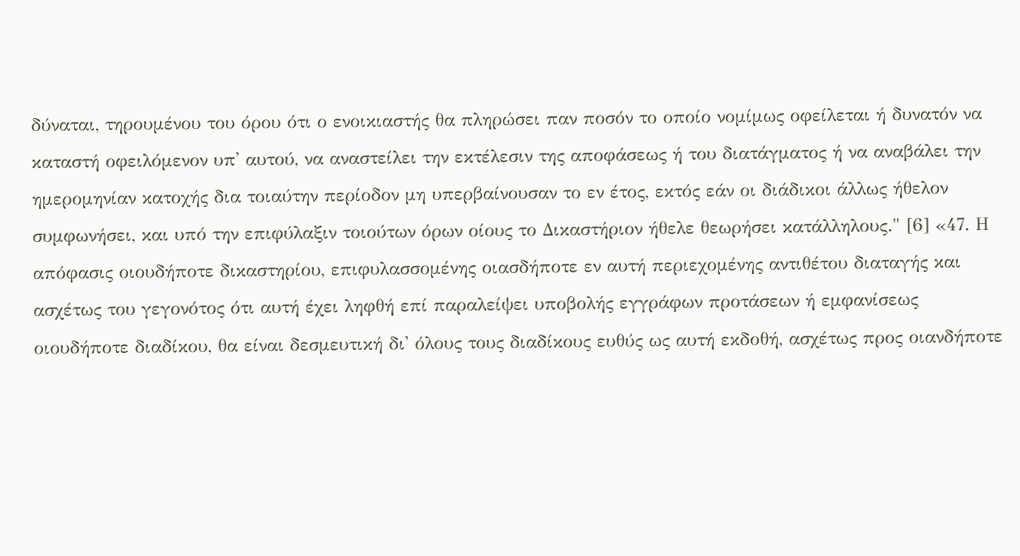δύναται, τηρουμένου του όρου ότι ο ενοικιαστής θα πληρώσει παν ποσόν το οποίο νομίμως οφείλεται ή δυνατόν να καταστή οφειλόμενον υπ' αυτού, να αναστείλει την εκτέλεσιν της αποφάσεως ή του διατάγματος ή να αναβάλει την ημερομηνίαν κατοχής δια τοιαύτην περίοδον μη υπερβαίνουσαν το εν έτος, εκτός εάν οι διάδικοι άλλως ήθελον συμφωνήσει, και υπό την επιφύλαξιν τοιούτων όρων οίους το Δικαστήριον ήθελε θεωρήσει κατάλληλους." [6] «47. Η απόφασις οιουδήποτε δικαστηρίου, επιφυλασσομένης οιασδήποτε εν αυτή περιεχομένης αντιθέτου διαταγής και ασχέτως του γεγονότος ότι αυτή έχει ληφθή επί παραλείψει υποβολής εγγράφων προτάσεων ή εμφανίσεως οιουδήποτε διαδίκου, θα είναι δεσμευτική δι' όλους τους διαδίκους ευθύς ως αυτή εκδοθή, ασχέτως προς οιανδήποτε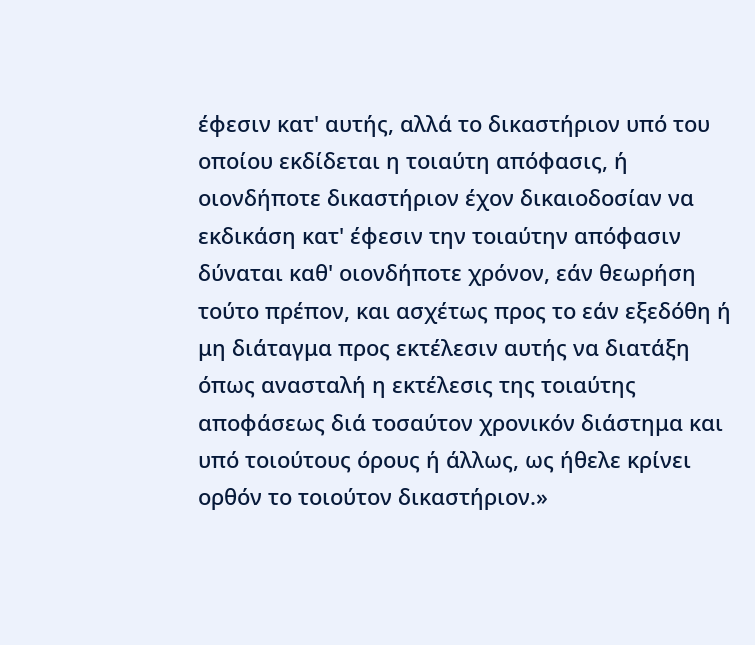έφεσιν κατ' αυτής, αλλά το δικαστήριον υπό του οποίου εκδίδεται η τοιαύτη απόφασις, ή οιονδήποτε δικαστήριον έχον δικαιοδοσίαν να εκδικάση κατ' έφεσιν την τοιαύτην απόφασιν δύναται καθ' οιονδήποτε χρόνον, εάν θεωρήση τούτο πρέπον, και ασχέτως προς το εάν εξεδόθη ή μη διάταγμα προς εκτέλεσιν αυτής να διατάξη όπως ανασταλή η εκτέλεσις της τοιαύτης αποφάσεως διά τοσαύτον χρονικόν διάστημα και υπό τοιούτους όρους ή άλλως, ως ήθελε κρίνει ορθόν το τοιούτον δικαστήριον.»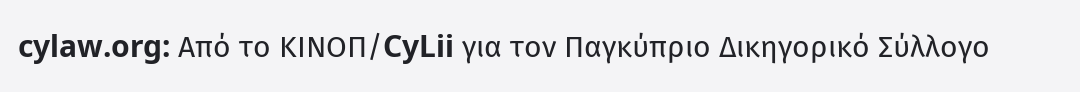cylaw.org: Από το ΚΙΝOΠ/CyLii για τον Παγκύπριο Δικηγορικό Σύλλογο